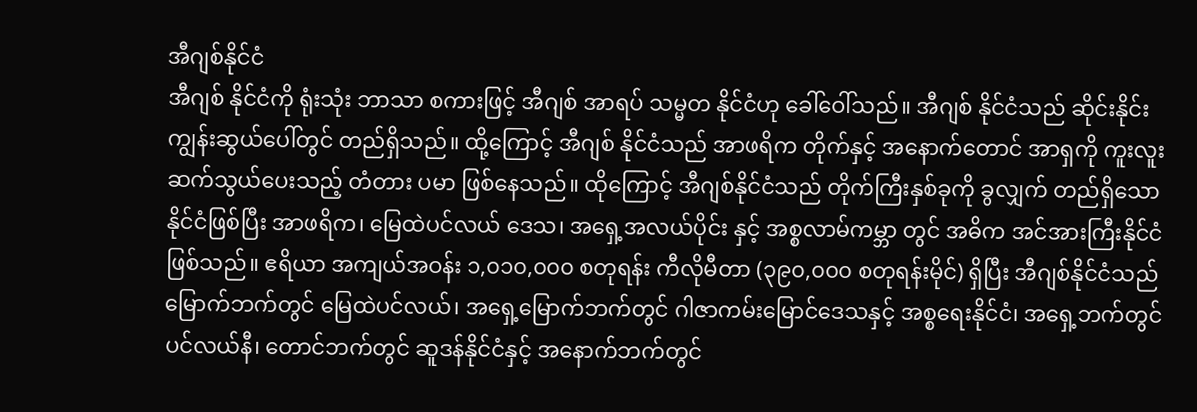အီဂျစ်နိုင်ငံ
အီဂျစ် နိုင်ငံကို ရုံးသုံး ဘာသာ စကားဖြင့် အီဂျစ် အာရပ် သမ္မတ နိုင်ငံဟု ခေါ်ဝေါ်သည်။ အီဂျစ် နိုင်ငံသည် ဆိုင်းနိုင်း ကျွန်းဆွယ်ပေါ်တွင် တည်ရှိသည်။ ထို့ကြောင့် အီဂျစ် နိုင်ငံသည် အာဖရိက တိုက်နှင့် အနောက်တောင် အာရှကို ကူးလူး ဆက်သွယ်ပေးသည့် တံတား ပမာ ဖြစ်နေသည်။ ထိုကြောင့် အီဂျစ်နိုင်ငံသည် တိုက်ကြီးနှစ်ခုကို ခွလျှက် တည်ရှိသော နိုင်ငံဖြစ်ပြီး အာဖရိက၊ မြေထဲပင်လယ် ဒေသ၊ အရှေ့အလယ်ပိုင်း နှင့် အစ္စလာမ်ကမ္ဘာ တွင် အဓိက အင်အားကြီးနိုင်ငံ ဖြစ်သည်။ ဧရိယာ အကျယ်အဝန်း ၁,၀၁၀,၀၀၀ စတုရန်း ကီလိုမီတာ (၃၉၀,၀၀၀ စတုရန်းမိုင်) ရှိပြီး အီဂျစ်နိုင်ငံသည် မြောက်ဘက်တွင် မြေထဲပင်လယ်၊ အရှေ့မြောက်ဘက်တွင် ဂါဇာကမ်းမြောင်ဒေသနှင့် အစ္စရေးနိုင်ငံ၊ အရှေ့ဘက်တွင် ပင်လယ်နီ၊ တောင်ဘက်တွင် ဆူဒန်နိုင်ငံနှင့် အနောက်ဘက်တွင်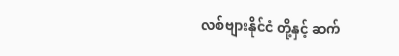လစ်ဗျားနိုင်ငံ တို့နှင့် ဆက်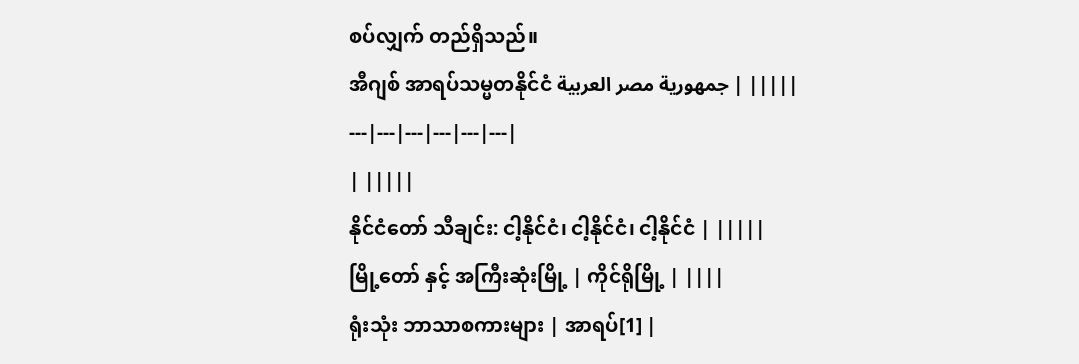စပ်လျှက် တည်ရှိသည်။
အီဂျစ် အာရပ်သမ္မတနိုင်ငံ جمهورية مصر العربية | |||||
---|---|---|---|---|---|
| |||||
နိုင်ငံတော် သီချင်း: ငါ့နိုင်ငံ၊ ငါ့နိုင်ငံ၊ ငါ့နိုင်ငံ | |||||
မြို့တော် နှင့် အကြီးဆုံးမြို့ | ကိုင်ရိုမြို့ | ||||
ရုံးသုံး ဘာသာစကားများ | အာရပ်[1] |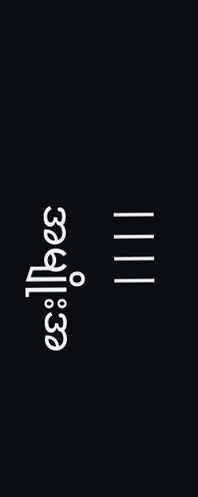||||
အမျိုးအ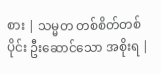စား | သမ္မတ တစ်စိတ်တစ်ပိုင်း ဦးဆောင်သော အစိုးရ |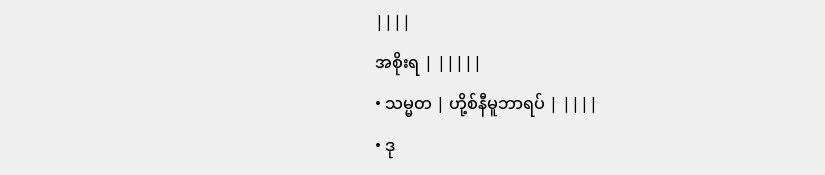||||
အစိုးရ | |||||
• သမ္မတ | ဟို့စ်နီမူဘာရပ် | ||||
• ဒု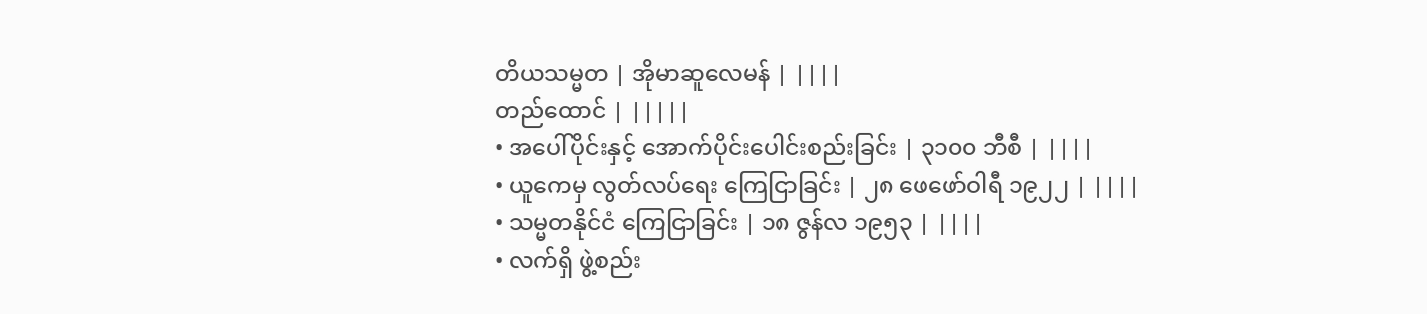တိယသမ္မတ | အိုမာဆူလေမန် | ||||
တည်ထောင် | |||||
• အပေါ်ပိုင်းနှင့် အောက်ပိုင်းပေါင်းစည်းခြင်း | ၃၁၀၀ ဘီစီ | ||||
• ယူကေမှ လွတ်လပ်ရေး ကြေငြာခြင်း | ၂၈ ဖေဖော်ဝါရီ ၁၉၂၂ | ||||
• သမ္မတနိုင်ငံ ကြေငြာခြင်း | ၁၈ ဇွန်လ ၁၉၅၃ | ||||
• လက်ရှိ ဖွဲ့စည်း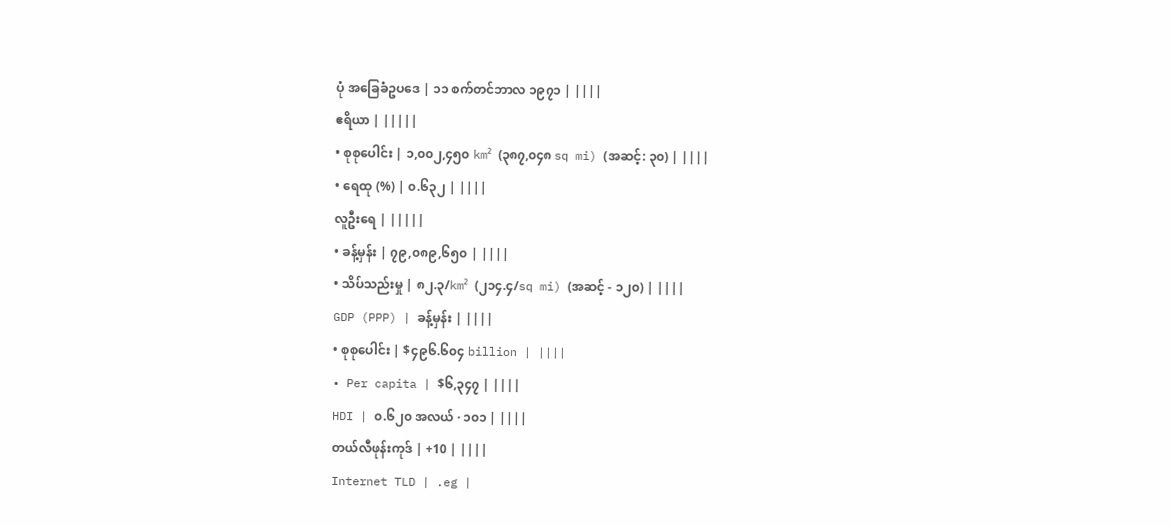ပုံ အခြေခံဥပဒေ | ၁၁ စက်တင်ဘာလ ၁၉၇၁ | ||||
ဧရိယာ | |||||
• စုစုပေါင်း | ၁,၀၀၂,၄၅၀ km² (၃၈၇,၀၄၈ sq mi) (အဆင့်: ၃၀) | ||||
• ရေထု (%) | ၀.၆၃၂ | ||||
လူဦးရေ | |||||
• ခန့်မှန်း | ၇၉,၀၈၉,၆၅၀ | ||||
• သိပ်သည်းမှု | ၈၂.၃/km² (၂၁၄.၄/sq mi) (အဆင့် - ၁၂၀) | ||||
GDP (PPP) | ခန့်မှန်း | ||||
• စုစုပေါင်း | $၄၉၆.၆၀၄ billion | ||||
• Per capita | $၆,၃၄၇ | ||||
HDI | ၀.၆၂၀ အလယ် · ၁၀၁ | ||||
တယ်လီဖုန်းကုဒ် | +10 | ||||
Internet TLD | .eg |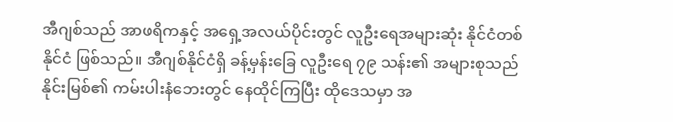အီဂျစ်သည် အာဖရိကနှင့် အရှေ့အလယ်ပိုင်းတွင် လူဦးရေအများဆုံး နိုင်ငံတစ်နိုင်ငံ ဖြစ်သည်။ အီဂျစ်နိုင်ငံရှိ ခန့်မှန်းခြေ လူဦးရေ ၇၉ သန်း၏ အများစုသည် နိုင်းမြစ်၏ ကမ်းပါးနံဘေးတွင် နေထိုင်ကြပြီး ထိုဒေသမှာ အ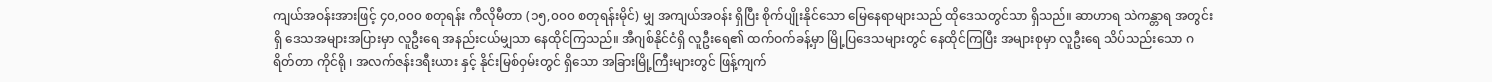ကျယ်အဝန်းအားဖြင့် ၄၀,၀၀၀ စတုရန်း ကီလိုမီတာ (၁၅,၀၀၀ စတုရန်းမိုင်) မျှ အကျယ်အဝန်း ရှိပြီး စိုက်ပျိုးနိုင်သော မြေနေရာများသည် ထိုဒေသတွင်သာ ရှိသည်။ ဆာဟာရ သဲကန္တာရ အတွင်းရှိ ဒေသအများအပြားမှာ လူဦးရေ အနည်းငယ်မျှသာ နေထိုင်ကြသည်။ အီဂျစ်နိုင်ငံရှိ လူဦးရေ၏ ထက်ဝက်ခန့်မှာ မြို့ပြဒေသများတွင် နေထိုင်ကြပြီး အများစုမှာ လူဦးရေ သိပ်သည်းသော ဂရိတ်တာ ကိုင်ရို ၊ အလက်ဇန်းဒရီးယား နှင့် နိုင်းမြစ်ဝှမ်းတွင် ရှိသော အခြားမြို့ကြီးများတွင် ဖြန့်ကျက်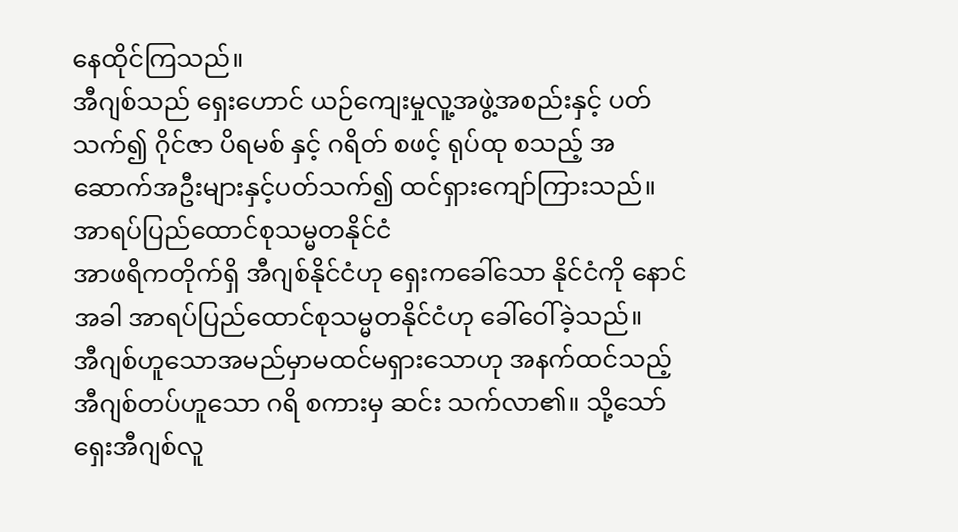နေထိုင်ကြသည်။
အီဂျစ်သည် ရှေးဟောင် ယဉ်ကျေးမှုလူ့အဖွဲ့အစည်းနှင့် ပတ်သက်၍ ဂိုင်ဇာ ပိရမစ် နှင့် ဂရိတ် စဖင့် ရုပ်ထု စသည့် အဆောက်အဦးများနှင့်ပတ်သက်၍ ထင်ရှားကျော်ကြားသည်။
အာရပ်ပြည်ထောင်စုသမ္မတနိုင်ငံ
အာဖရိကတိုက်ရှိ အီဂျစ်နိုင်ငံဟု ရှေးကခေါ်သော နိုင်ငံကို နောင်အခါ အာရပ်ပြည်ထောင်စုသမ္မတနိုင်ငံဟု ခေါ်ဝေါ်ခဲ့သည်။
အီဂျစ်ဟူသောအမည်မှာမထင်မရှားသောဟု အနက်ထင်သည့် အီဂျစ်တပ်ဟူသော ဂရိ စကားမှ ဆင်း သက်လာ၏။ သို့သော် ရှေးအီဂျစ်လူ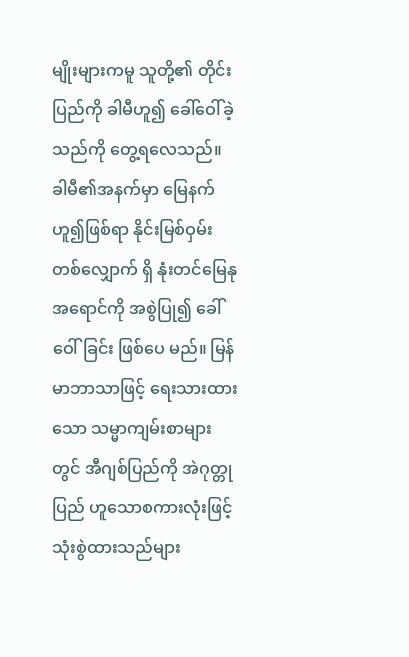မျိုးများကမူ သူတို့၏ တိုင်းပြည်ကို ခါမီဟူ၍ ခေါ်ဝေါ်ခဲ့သည်ကို တွေ့ရလေသည်။ ခါမီ၏အနက်မှာ မြေနက်ဟူ၍ဖြစ်ရာ နိုင်းမြစ်ဝှမ်းတစ်လျှောက် ရှိ နုံးတင်မြေနု အရောင်ကို အစွဲပြု၍ ခေါ်ဝေါ်ခြင်း ဖြစ်ပေ မည်။ မြန်မာဘာသာဖြင့် ရေးသားထားသော သမ္မာကျမ်းစာများတွင် အီဂျစ်ပြည်ကို အဲဂုတ္တုပြည် ဟူသောစကားလုံးဖြင့် သုံးစွဲထားသည်များ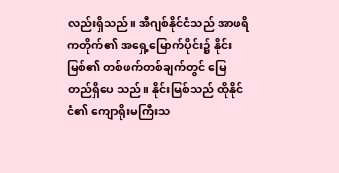လည်းရှိသည်။ အီဂျစ်နိုင်ငံသည် အာဖရိကတိုက်၏ အရှေ့မြောက်ပိုင်း၌ နိုင်းမြစ်၏ တစ်ဖက်တစ်ချက်တွင် မြေ တည်ရှိပေ သည်။ နိုင်းမြစ်သည် ထိုနိုင်ငံ၏ ကျောရိုးမကြီးသ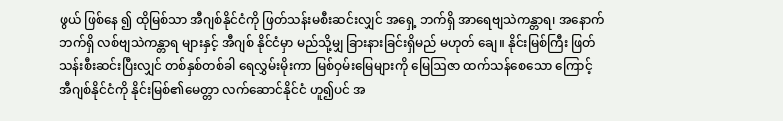ဖွယ် ဖြစ်နေ ၍ ထိုမြစ်သာ အီဂျစ်နိုင်ငံကို ဖြတ်သန်းမစီးဆင်းလျှင် အရှေ့ ဘက်ရှိ အာရေဗျသဲကန္တာရ၊ အနောက်ဘက်ရှိ လစ်ဗျသဲကန္တာရ များနှင့် အီဂျစ် နိုင်ငံမှာ မည်သို့မျှ ခြားနားခြင်းရှိမည် မဟုတ် ချေ။ နိုင်းမြစ်ကြီး ဖြတ်သန်းစီးဆင်းပြီးလျှင် တစ်နှစ်တစ်ခါ ရေလွှမ်းမိုးကာ မြစ်ဝှမ်းမြေများကို မြေဩဇာ ထက်သန်စေသော ကြောင့် အီဂျစ်နိုင်ငံကို နိုင်းမြစ်၏မေတ္တာ လက်ဆောင်နိုင်ငံ ဟူ၍ပင် အ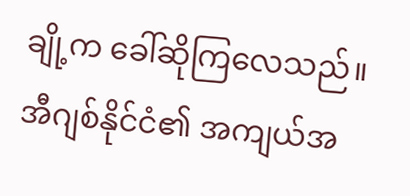ချို့က ခေါ်ဆိုကြလေသည်။ အီဂျစ်နိုင်ငံ၏ အကျယ်အ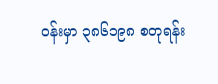ဝန်းမှာ ၃၈၆၁၉၈ စတုရန်း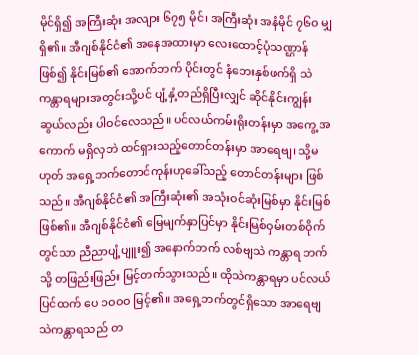မိုင်ရှိ၍ အကြီးဆုံး အလျား ၆၇၅ မိုင်၊ အကြီးဆုံး အနံမိုင် ၇၆ဝ မျှရှိ၏။ အီဂျစ်နိုင်ငံ၏ အနေအထားမှာ လေးထောင့်ပုံသဏ္ဌာန် ဖြစ်၍ နိုင်းမြစ်၏ အောက်ဘက် ပိုင်းတွင် နံဘေးနှစ်ဖက်ရှိ သဲကန္တာရများအတွင်းသို့ပင် ပျံ့နှံ့တည်ရှိပြီးလျှင် ဆိုင်နိုင်းကျွန်း ဆွယ်လည်း ပါဝင်လေသည်။ ပင်လယ်ကမ်းရိုးတန်းမှာ အကွေ့ အကောက် မရှိလှဘဲ ထင်ရှားသည့်တောင်တန်းမှာ အာရေဗျ၊ သို့မဟုတ် အရှေ့ဘက်တောင်ကုန်းဟုခေါ်သည့် တောင်တန်းများ ဖြစ်သည်။ အီဂျစ်နိုင်ငံ၏ အကြီးဆုံး၏ အသုံးဝင်ဆုံးမြစ်မှာ နိုင်းမြစ်ဖြစ်၏။ အီဂျစ်နိုင်ငံ၏ မြေမျက်နှာပြင်မှာ နိုင်းမြစ်ဝှမ်းတစ်ဝိုက် တွင်သာ ညီညာပျံ့ပျူး၍ အနောက်ဘက် လစ်ဗျသဲ ကန္တာရ ဘက်သို့ တဖြည်းဖြည်း မြင့်တက်သွားသည်။ ထိုသဲကန္တာရမှာ ပင်လယ်ပြင်ထက် ပေ ၁ဝဝဝ မြင့်၏။ အရှေ့ဘက်တွင်ရှိသော အာရေဗျ သဲကန္တာရသည် တ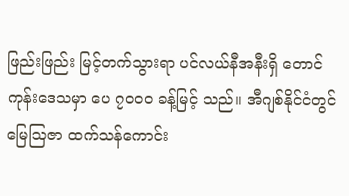ဖြည်းဖြည်း မြင့်တက်သွားရာ ပင်လယ်နီအနီးရှိ တောင်ကုန်းဒေသမှာ ပေ ၇ဝဝဝ ခန့်မြင့် သည်။ အီဂျစ်နိုင်ငံတွင် မြေဩဇာ ထက်သန်ကောင်း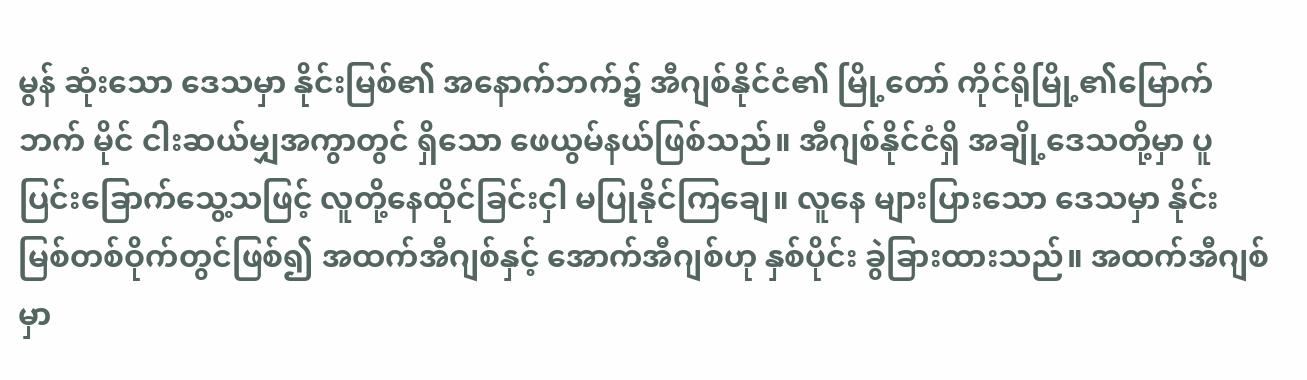မွန် ဆုံးသော ဒေသမှာ နိုင်းမြစ်၏ အနောက်ဘက်၌ အီဂျစ်နိုင်ငံ၏ မြို့တော် ကိုင်ရိုမြို့၏မြောက်ဘက် မိုင် ငါးဆယ်မျှအကွာတွင် ရှိသော ဖေယွမ်နယ်ဖြစ်သည်။ အီဂျစ်နိုင်ငံရှိ အချို့ဒေသတို့မှာ ပူပြင်းခြောက်သွေ့သဖြင့် လူတို့နေထိုင်ခြင်းငှါ မပြုနိုင်ကြချေ။ လူနေ များပြားသော ဒေသမှာ နိုင်းမြစ်တစ်ဝိုက်တွင်ဖြစ်၍ အထက်အီဂျစ်နှင့် အောက်အီဂျစ်ဟု နှစ်ပိုင်း ခွဲခြားထားသည်။ အထက်အီဂျစ်မှာ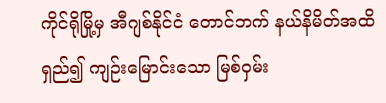ကိုင်ရိုမြို့မှ အီဂျစ်နိုင်ငံ တောင်ဘက် နယ်နိမိတ်အထိရှည်၍ ကျဉ်းမြောင်းသော မြစ်ဝှမ်း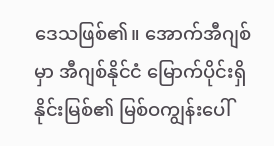ဒေသဖြစ်၏။ အောက်အီဂျစ်မှာ အီဂျစ်နိုင်ငံ မြောက်ပိုင်းရှိ နိုင်းမြစ်၏ မြစ်ဝကျွန်းပေါ်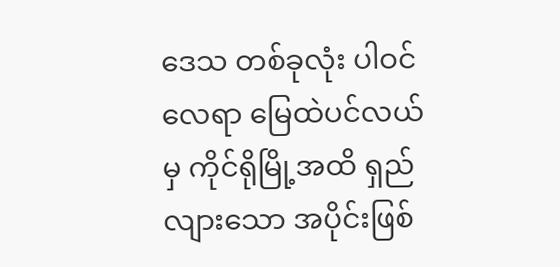ဒေသ တစ်ခုလုံး ပါဝင်လေရာ မြေထဲပင်လယ်မှ ကိုင်ရိုမြို့အထိ ရှည်လျားသော အပိုင်းဖြစ်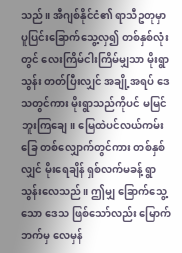သည်။ အီဂျစ်နိုင်ငံ၏ ရာသီဥတုမှာ ပူပြင်းခြောက်သွေ့လှ၍ တစ်နှစ်လုံးတွင် လေးကြိမ်ငါးကြိမ်မျှသာ မိုးရွာသွန်း တတ်ပြီးလျှင် အချို့အရပ် ဒေသတွင်ကား မိုးရွာသည်ကိုပင် မမြင်ဘူးကြချေ။ မြေထဲပင်လယ်ကမ်းခြေ တစ်လျှောက်တွင်ကား တစ်နှစ်လျှင် မိုးရေချိန် ရှစ်လက်မခန့် ရွာသွန်းလေသည်။ ဤမျှ ခြောက်သွေ့သော ဒေသ ဖြစ်သော်လည်း မြောက်ဘက်မှ လေမှန်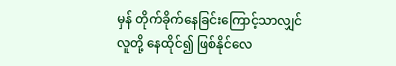မှန် တိုက်ခိုက်နေခြင်းကြောင့်သာလျှင် လူတို့ နေထိုင်၍ ဖြစ်နိုင်လေ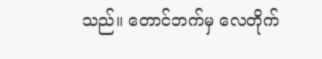သည်။ တောင်ဘက်မှ လေတိုက်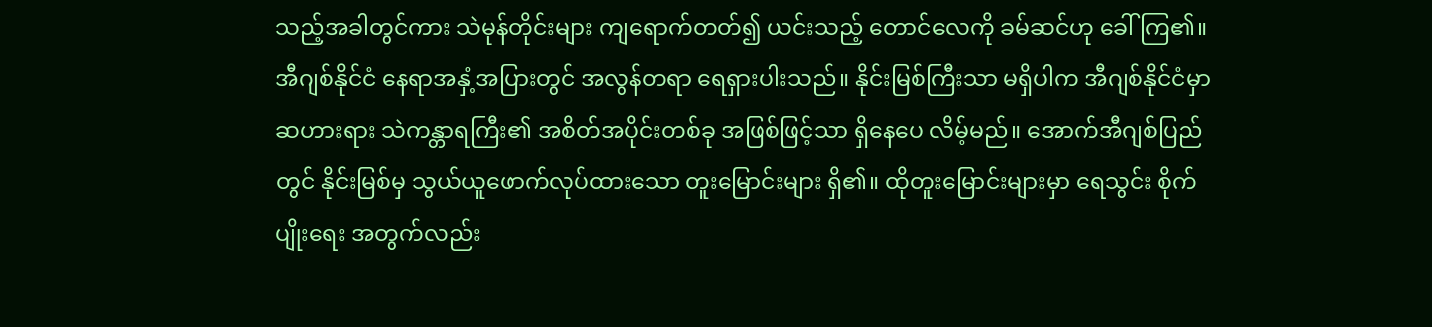သည့်အခါတွင်ကား သဲမုန်တိုင်းများ ကျရောက်တတ်၍ ယင်းသည့် တောင်လေကို ခမ်ဆင်ဟု ခေါ်ကြ၏။ အီဂျစ်နိုင်ငံ နေရာအနှံ့အပြားတွင် အလွန်တရာ ရေရှားပါးသည်။ နိုင်းမြစ်ကြီးသာ မရှိပါက အီဂျစ်နိုင်ငံမှာ ဆဟားရား သဲကန္တာရကြီး၏ အစိတ်အပိုင်းတစ်ခု အဖြစ်ဖြင့်သာ ရှိနေပေ လိမ့်မည်။ အောက်အီဂျစ်ပြည်တွင် နိုင်းမြစ်မှ သွယ်ယူဖောက်လုပ်ထားသော တူးမြောင်းများ ရှိ၏။ ထိုတူးမြောင်းများမှာ ရေသွင်း စိုက်ပျိုးရေး အတွက်လည်း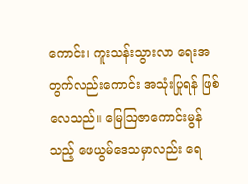ကောင်း၊ ကူးသန်းသွားလာ ရေးအတွက်လည်းကောင်း အသုံးပြုရန် ဖြစ်လေသည်။ မြေဩဇာကောင်းမွန်သည့် ဖေယွမ်ဒေသမှာလည်း ရေ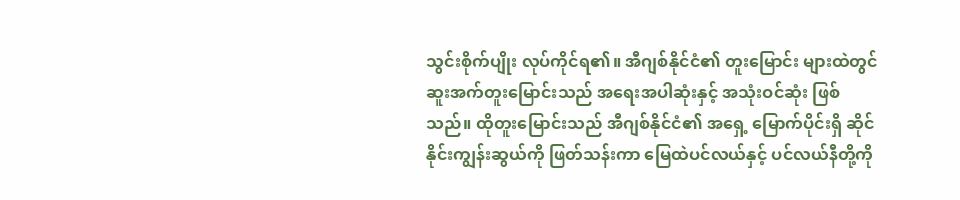သွင်းစိုက်ပျိုး လုပ်ကိုင်ရ၏။ အီဂျစ်နိုင်ငံ၏ တူးမြောင်း များထဲတွင် ဆူးအက်တူးမြောင်းသည် အရေးအပါဆုံးနှင့် အသုံးဝင်ဆုံး ဖြစ်သည်။ ထိုတူးမြောင်းသည် အီဂျစ်နိုင်ငံ၏ အရှေ့ မြောက်ပိုင်းရှိ ဆိုင်နိုင်းကျွန်းဆွယ်ကို ဖြတ်သန်းကာ မြေထဲပင်လယ်နှင့် ပင်လယ်နီတို့ကို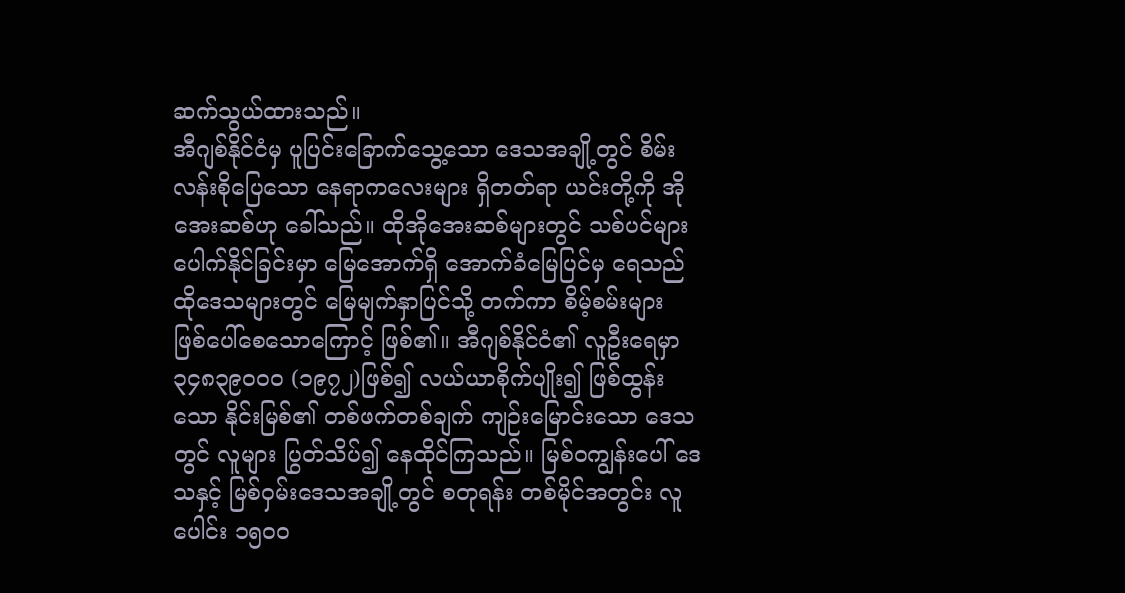ဆက်သွယ်ထားသည်။
အီဂျစ်နိုင်ငံမှ ပူပြင်းခြောက်သွေ့သော ဒေသအချို့တွင် စိမ်းလန်းစိုပြေသော နေရာကလေးများ ရှိတတ်ရာ ယင်းတို့ကို အိုအေးဆစ်ဟု ခေါ်သည်။ ထိုအိုအေးဆစ်များတွင် သစ်ပင်များ ပေါက်နိုင်ခြင်းမှာ မြေအောက်ရှိ အောက်ခံမြေပြင်မှ ရေသည် ထိုဒေသများတွင် မြေမျက်နှာပြင်သို့ တက်ကာ စိမ့်စမ်းများ ဖြစ်ပေါ်စေသောကြောင့် ဖြစ်၏။ အီဂျစ်နိုင်ငံ၏ လူဦးရေမှာ ၃၄၈၃၉ဝဝဝ (၁၉၇၂)ဖြစ်၍ လယ်ယာစိုက်ပျိုး၍ ဖြစ်ထွန်းသော နိုင်းမြစ်၏ တစ်ဖက်တစ်ချက် ကျဉ်းမြောင်းသော ဒေသတွင် လူများ ပြွတ်သိပ်၍ နေထိုင်ကြသည်။ မြစ်ဝကျွန်းပေါ် ဒေသနှင့် မြစ်ဝှမ်းဒေသအချို့တွင် စတုရန်း တစ်မိုင်အတွင်း လူပေါင်း ၁၅ဝဝ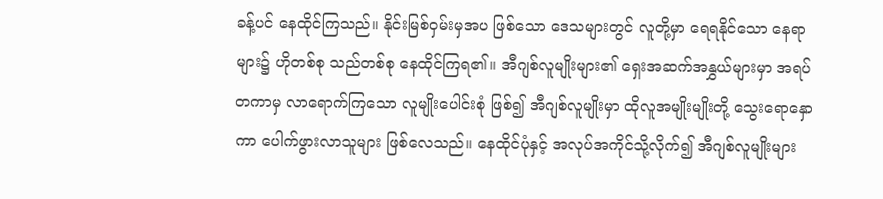ခန့်ပင် နေထိုင်ကြသည်။ နိုင်းမြစ်ဝှမ်းမှအပ ဖြစ်သော ဒေသများတွင် လူတို့မှာ ရေရနိုင်သော နေရာများ၌ ဟိုတစ်စု သည်တစ်စု နေထိုင်ကြရ၏။ အီဂျစ်လူမျိုးများ၏ ရှေးအဆက်အနွှယ်များမှာ အရပ်တကာမှ လာရောက်ကြသော လူမျိုးပေါင်းစုံ ဖြစ်၍ အီဂျစ်လူမျိုးမှာ ထိုလူအမျိုးမျိုးတို့ သွေးရောနှောကာ ပေါက်ဖွားလာသူများ ဖြစ်လေသည်။ နေထိုင်ပုံနှင့် အလုပ်အကိုင်သို့လိုက်၍ အီဂျစ်လူမျိုးများ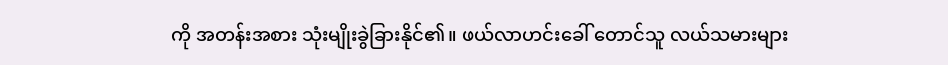ကို အတန်းအစား သုံးမျိုးခွဲခြားနိုင်၏။ ဖယ်လာဟင်းခေါ် တောင်သူ လယ်သမားများ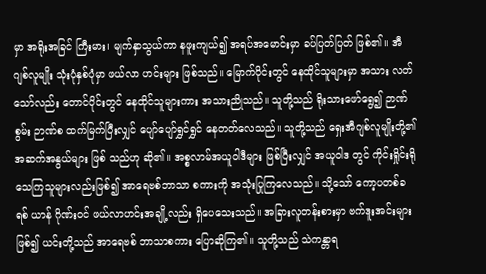မှာ အရိုးအခြင် ကြီးမား၊ မျက်နှာသွယ်ကာ နဖူးကျယ်၍ အရပ်အမောင်းမှာ ခပ်ပြတ်ပြတ် ဖြစ်၏။ အီဂျစ်လူမျိုး သုံးပုံနှစ်ပုံမှာ ဖယ်လာ ဟင်းများ ဖြစ်သည်။ မြောက်ပိုင်းတွင် နေထိုင်သူများမှာ အသား လတ်သော်လည်း တောင်ပိုင်းတွင် နေထိုင်သူများကား အသားညိုသည်။ သူတို့သည် ရိုးသားဖော်ရွေ၍ ဉာဏ်စွမ်း ဉာဏ်စ ထက်မြက်ပြီးလျှင် ပျော်ပျော်ရွှင်ရွှင် နေတတ်လေသည်။ သူတို့သည် ရှေးအီဂျစ်လူမျိုးတို့၏ အဆက်အနွယ်များ ဖြစ် သည်ဟု ဆို၏။ အစ္စလာမ်အယူဝါဒီများ ဖြစ်ပြီးလျှင် အယူဝါဒ တွင် ကိုင်းရှိုင်းရိုသေကြသူများလည်းဖြစ်၍ အာရေဗစ်ဘာသာ စကားကို အသုံးပြုကြလေသည်။ သို့သော် ကော့ပတစ်ခရစ် ယာန် ဂိုဏ်းဝင် ဖယ်လာဟင်းအချို့လည်း ရှိပေသေးသည်။ အခြားလူတန်းစားမှာ ဗက်ဒူးအင်းများဖြစ်၍ ယင်းတို့သည် အာရေဗစ် ဘာသာစကား ပြောဆိုကြ၏။ သူတို့သည် သဲကန္တာရ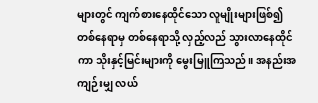များတွင် ကျက်စားနေထိုင်သော လူမျိုးများဖြစ်၍ တစ်နေရာမှ တစ်နေရာသို့ လှည့်လည် သွားလာနေထိုင်ကာ သိုးနှင့်မြင်းများကို မွေးမြူကြသည်။ အနည်းအကျဉ်းမျှ လယ်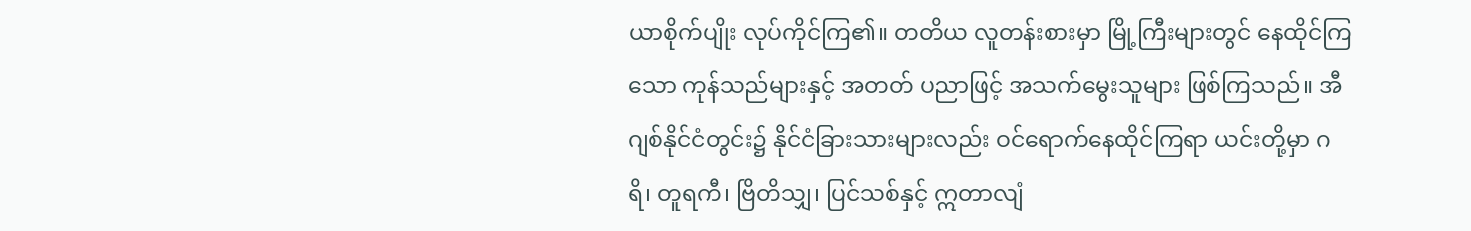ယာစိုက်ပျိုး လုပ်ကိုင်ကြ၏။ တတိယ လူတန်းစားမှာ မြို့ကြီးများတွင် နေထိုင်ကြသော ကုန်သည်များနှင့် အတတ် ပညာဖြင့် အသက်မွေးသူများ ဖြစ်ကြသည်။ အီဂျစ်နိုင်ငံတွင်း၌ နိုင်ငံခြားသားများလည်း ဝင်ရောက်နေထိုင်ကြရာ ယင်းတို့မှာ ဂရိ၊ တူရကီ၊ ဗြိတိသျှ၊ ပြင်သစ်နှင့် ဣတာလျံ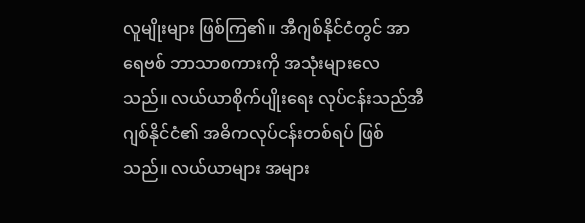လူမျိုးများ ဖြစ်ကြ၏။ အီဂျစ်နိုင်ငံတွင် အာရေဗစ် ဘာသာစကားကို အသုံးများလေသည်။ လယ်ယာစိုက်ပျိုးရေး လုပ်ငန်းသည်အီဂျစ်နိုင်ငံ၏ အဓိကလုပ်ငန်းတစ်ရပ် ဖြစ်သည်။ လယ်ယာများ အများ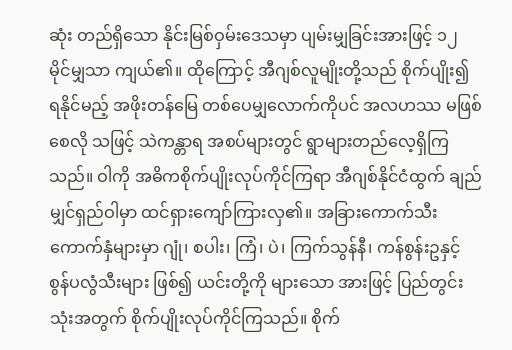ဆုံး တည်ရှိသော နိုင်းမြစ်ဝှမ်းဒေသမှာ ပျမ်းမျှခြင်းအားဖြင့် ၁၂ မိုင်မျှသာ ကျယ်၏။ ထိုကြောင့် အီဂျစ်လူမျိုးတို့သည် စိုက်ပျိုး၍ ရနိုင်မည့် အဖိုးတန်မြေ တစ်ပေမျှလောက်ကိုပင် အလဟဿ မဖြစ်စေလို သဖြင့် သဲကန္တာရ အစပ်များတွင် ရွာများတည်လေ့ရှိကြသည်။ ဝါကို အဓိကစိုက်ပျိုးလုပ်ကိုင်ကြရာ အီဂျစ်နိုင်ငံထွက် ချည်မျှင်ရှည်ဝါမှာ ထင်ရှားကျော်ကြားလှ၏။ အခြားကောက်သီးကောက်နှံများမှာ ဂျုံ၊ စပါး၊ ကြံ၊ ပဲ၊ ကြက်သွန်နီ၊ ကန်စွန်းဥနှင့် စွန်ပလွံသီးများ ဖြစ်၍ ယင်းတို့ကို များသော အားဖြင့် ပြည်တွင်းသုံးအတွက် စိုက်ပျိုးလုပ်ကိုင်ကြသည်။ စိုက်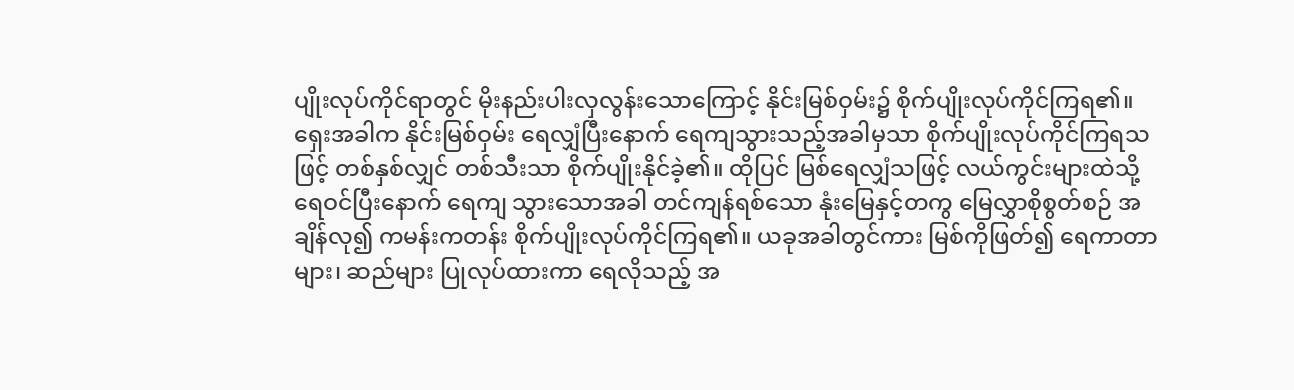ပျိုးလုပ်ကိုင်ရာတွင် မိုးနည်းပါးလှလွန်းသောကြောင့် နိုင်းမြစ်ဝှမ်း၌ စိုက်ပျိုးလုပ်ကိုင်ကြရ၏။ ရှေးအခါက နိုင်းမြစ်ဝှမ်း ရေလျှံပြီးနောက် ရေကျသွားသည့်အခါမှသာ စိုက်ပျိုးလုပ်ကိုင်ကြရသဖြင့် တစ်နှစ်လျှင် တစ်သီးသာ စိုက်ပျိုးနိုင်ခဲ့၏။ ထိုပြင် မြစ်ရေလျှံသဖြင့် လယ်ကွင်းများထဲသို့ ရေဝင်ပြီးနောက် ရေကျ သွားသောအခါ တင်ကျန်ရစ်သော နုံးမြေနှင့်တကွ မြေလွှာစိုစွတ်စဉ် အချိန်လု၍ ကမန်းကတန်း စိုက်ပျိုးလုပ်ကိုင်ကြရ၏။ ယခုအခါတွင်ကား မြစ်ကိုဖြတ်၍ ရေကာတာများ၊ ဆည်များ ပြုလုပ်ထားကာ ရေလိုသည့် အ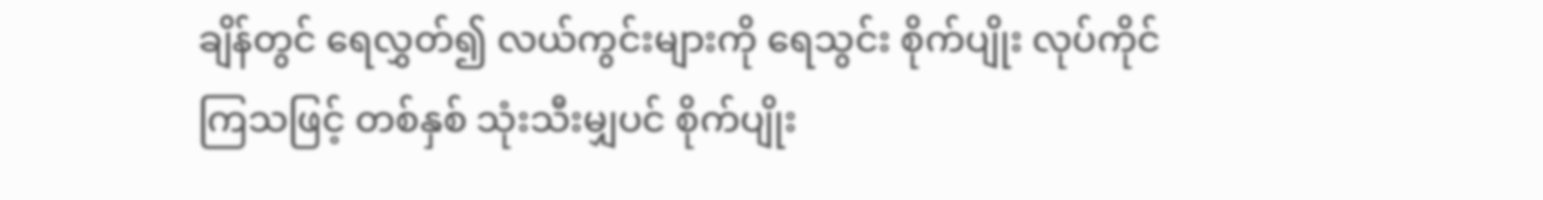ချိန်တွင် ရေလွှတ်၍ လယ်ကွင်းများကို ရေသွင်း စိုက်ပျိုး လုပ်ကိုင်ကြသဖြင့် တစ်နှစ် သုံးသီးမျှပင် စိုက်ပျိုး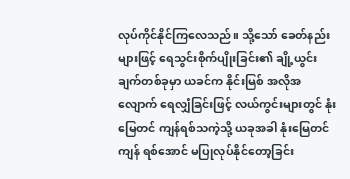လုပ်ကိုင်နိုင်ကြလေသည်။ သို့သော် ခေတ်နည်းများဖြင့် ရေသွင်းစိုက်ပျိုးခြင်း၏ ချို့ယွင်းချက်တစ်ခုမှာ ယခင်က နိုင်းမြစ် အလိုအလျောက် ရေလျှံခြင်းဖြင့် လယ်ကွင်းများတွင် နုံးမြေတင် ကျန်ရစ်သကဲ့သို့ ယခုအခါ နုံးမြေတင်ကျန် ရစ်အောင် မပြုလုပ်နိုင်တော့ခြင်း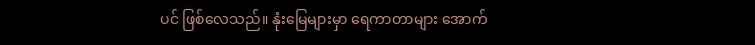ပင် ဖြစ်လေသည်။ နုံးမြေများမှာ ရေကာတာများ အောက်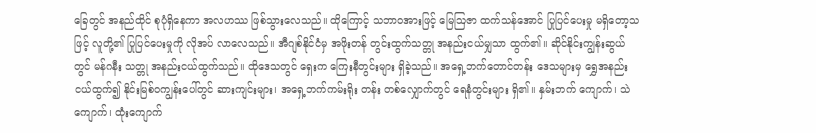ခြေတွင် အနည်ထိုင် စုပုံရှိနေကာ အလဟဿ ဖြစ်သွားလေသည်။ ထိုကြောင့် သဘာဝအားဖြင့် မြေဩဇာ ထက်သန်အောင် ပြုပြင်ပေးမှု မရှိတော့သဖြင့် လူတို့၏ ပြုပြင်ပေးမှုကို လိုအပ် လာလေသည်။ အီဂျစ်နိုင်ငံမှ အဖိုးတန် တွင်းထွက်သတ္တု အနည်းငယ်မျှသာ ထွက်၏။ ဆိုင်နိုင်းကျွန်းဆွယ်တွင် မန်ဂနီး သတ္တု အနည်းငယ်ထွက်သည်။ ထိုဒေသတွင် ရှေးက ကြေးနီတွင်းများ ရှိခဲ့သည်။ အရှေ့ဘက်တောင်တန်း ဒေသများမှ ရွှေအနည်းငယ်ထွက်၍ နိုင်းမြစ်ဝကျွန်းပေါ်တွင် ဆားကျင်းများ၊ အရှေ့ဘက်ကမ်းရိုး တန်း တစ်လျှောက်တွင် ရေနံတွင်းများ ရှိ၏။ နှမ်းဘက် ကျောက်၊ သဲကျောက်၊ ထုံးကျောက်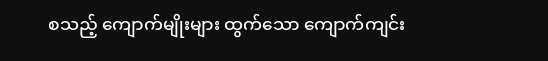စသည့် ကျောက်မျိုးများ ထွက်သော ကျောက်ကျင်း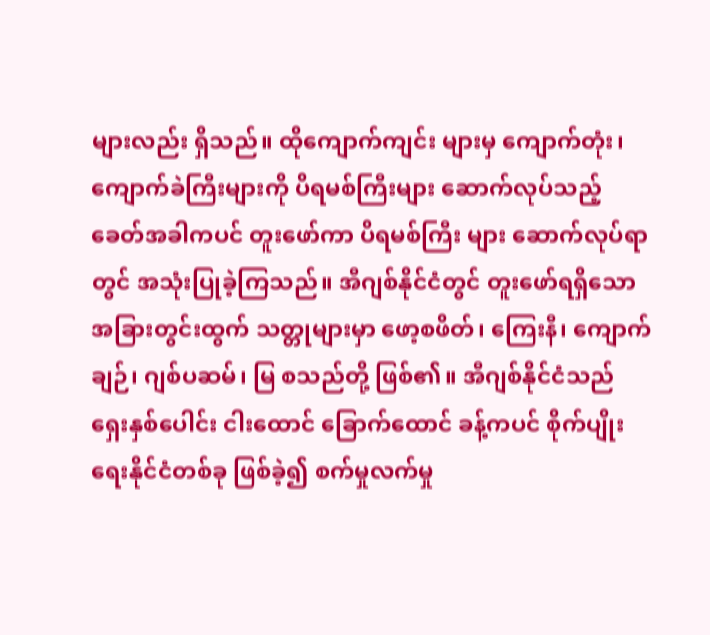များလည်း ရှိသည်။ ထိုကျောက်ကျင်း များမှ ကျောက်တုံး၊ ကျောက်ခဲကြီးများကို ပိရမစ်ကြီးများ ဆောက်လုပ်သည့် ခေတ်အခါကပင် တူးဖော်ကာ ပိရမစ်ကြီး များ ဆောက်လုပ်ရာတွင် အသုံးပြုခဲ့ကြသည်။ အီဂျစ်နိုင်ငံတွင် တူးဖော်ရရှိသော အခြားတွင်းထွက် သတ္တုများမှာ ဖော့စဖိတ်၊ ကြေးနီ၊ ကျောက်ချဉ်၊ ဂျစ်ပဆမ်၊ မြ စသည်တို့ ဖြစ်၏။ အီဂျစ်နိုင်ငံသည် ရှေးနှစ်ပေါင်း ငါးထောင် ခြောက်ထောင် ခန့်ကပင် စိုက်ပျိုးရေးနိုင်ငံတစ်ခု ဖြစ်ခဲ့၍ စက်မှုလက်မှု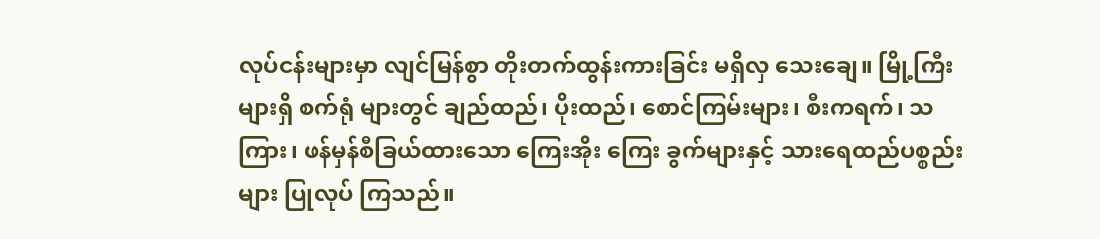လုပ်ငန်းများမှာ လျင်မြန်စွာ တိုးတက်ထွန်းကားခြင်း မရှိလှ သေးချေ။ မြို့ကြီးများရှိ စက်ရုံ များတွင် ချည်ထည်၊ ပိုးထည်၊ စောင်ကြမ်းများ၊ စီးကရက်၊ သကြား၊ ဖန်မှန်စီခြယ်ထားသော ကြေးအိုး ကြေး ခွက်များနှင့် သားရေထည်ပစ္စည်းများ ပြုလုပ် ကြသည်။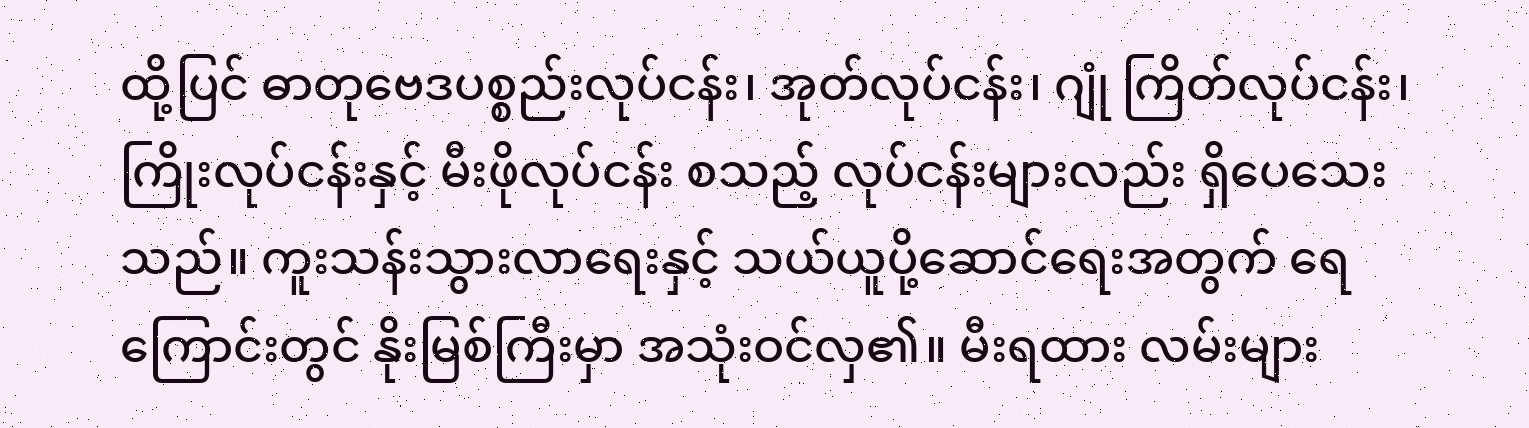ထို့ပြင် ဓာတုဗေဒပစ္စည်းလုပ်ငန်း၊ အုတ်လုပ်ငန်း၊ ဂျုံ ကြိတ်လုပ်ငန်း၊ ကြိုးလုပ်ငန်းနှင့် မီးဖိုလုပ်ငန်း စသည့် လုပ်ငန်းများလည်း ရှိပေသေးသည်။ ကူးသန်းသွားလာရေးနှင့် သယ်ယူပို့ဆောင်ရေးအတွက် ရေကြောင်းတွင် နိုးမြစ်ကြီးမှာ အသုံးဝင်လှ၏။ မီးရထား လမ်းများ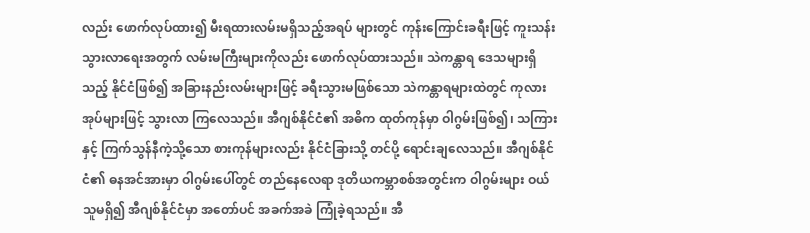လည်း ဖောက်လုပ်ထား၍ မီးရထားလမ်းမရှိသည့်အရပ် များတွင် ကုန်းကြောင်းခရီးဖြင့် ကူးသန်းသွားလာရေးအတွက် လမ်းမကြီးများကိုလည်း ဖောက်လုပ်ထားသည်။ သဲကန္တာရ ဒေသများရှိသည့် နိုင်ငံဖြစ်၍ အခြားနည်းလမ်းများဖြင့် ခရီးသွားမဖြစ်သော သဲကန္တာရများထဲတွင် ကုလားအုပ်များဖြင့် သွားလာ ကြလေသည်။ အီဂျစ်နိုင်ငံ၏ အဓိက ထုတ်ကုန်မှာ ဝါဂွမ်းဖြစ်၍၊ သကြား နှင့် ကြက်သွန်နီကဲ့သို့သော စားကုန်များလည်း နိုင်ငံခြားသို့ တင်ပို့ ရောင်းချလေသည်။ အီဂျစ်နိုင်ငံ၏ ဓနအင်အားမှာ ဝါဂွမ်းပေါ်တွင် တည်နေလေရာ ဒုတိယကမ္ဘာစစ်အတွင်းက ဝါဂွမ်းများ ဝယ်သူမရှိ၍ အီဂျစ်နိုင်ငံမှာ အတော်ပင် အခက်အခဲ ကြုံခဲ့ရသည်။ အီ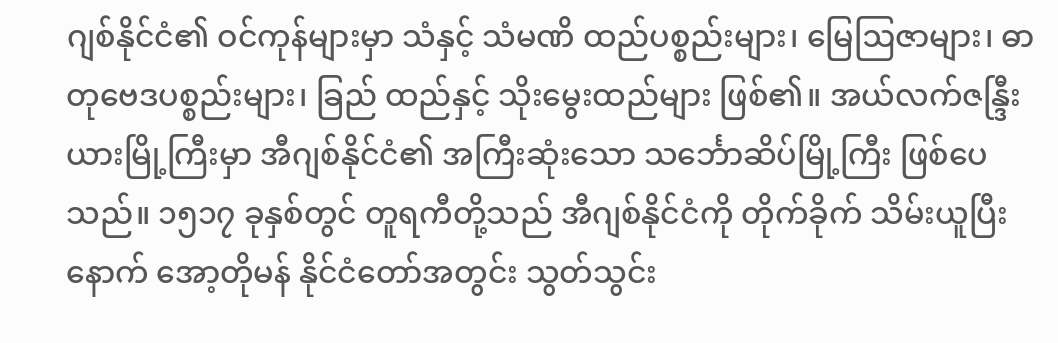ဂျစ်နိုင်ငံ၏ ဝင်ကုန်များမှာ သံနှင့် သံမဏိ ထည်ပစ္စည်းများ၊ မြေဩဇာများ၊ ဓာတုဗေဒပစ္စည်းများ၊ ခြည် ထည်နှင့် သိုးမွေးထည်များ ဖြစ်၏။ အယ်လက်ဇန္ဒြီးယားမြို့ကြီးမှာ အီဂျစ်နိုင်ငံ၏ အကြီးဆုံးသော သင်္ဘောဆိပ်မြို့ကြီး ဖြစ်ပေသည်။ ၁၅၁၇ ခုနှစ်တွင် တူရကီတို့သည် အီဂျစ်နိုင်ငံကို တိုက်ခိုက် သိမ်းယူပြီးနောက် အော့တိုမန် နိုင်ငံတော်အတွင်း သွတ်သွင်း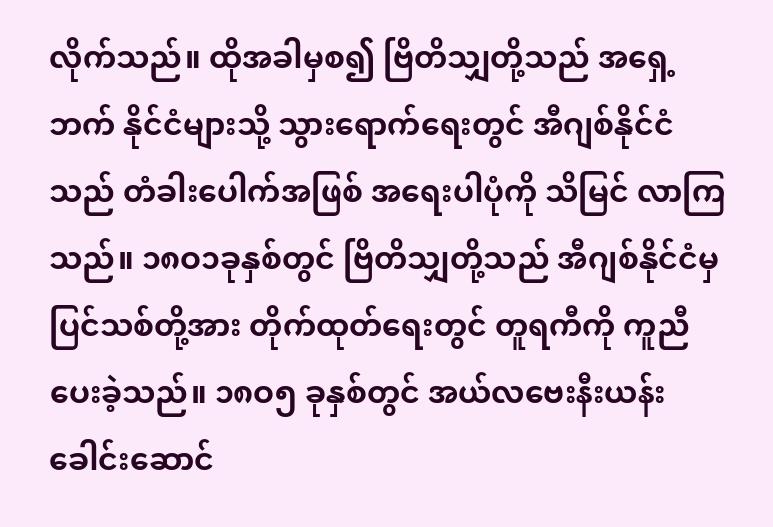လိုက်သည်။ ထိုအခါမှစ၍ ဗြိတိသျှတို့သည် အရှေ့ဘက် နိုင်ငံများသို့ သွားရောက်ရေးတွင် အီဂျစ်နိုင်ငံသည် တံခါးပေါက်အဖြစ် အရေးပါပုံကို သိမြင် လာကြသည်။ ၁၈ဝ၁ခုနှစ်တွင် ဗြိတိသျှတို့သည် အီဂျစ်နိုင်ငံမှ ပြင်သစ်တို့အား တိုက်ထုတ်ရေးတွင် တူရကီကို ကူညီပေးခဲ့သည်။ ၁၈ဝ၅ ခုနှစ်တွင် အယ်လဗေးနီးယန်း ခေါင်းဆောင်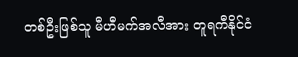တစ်ဦးဖြစ်သူ မီဟီမက်အလီအား တူရကီနိုင်ငံ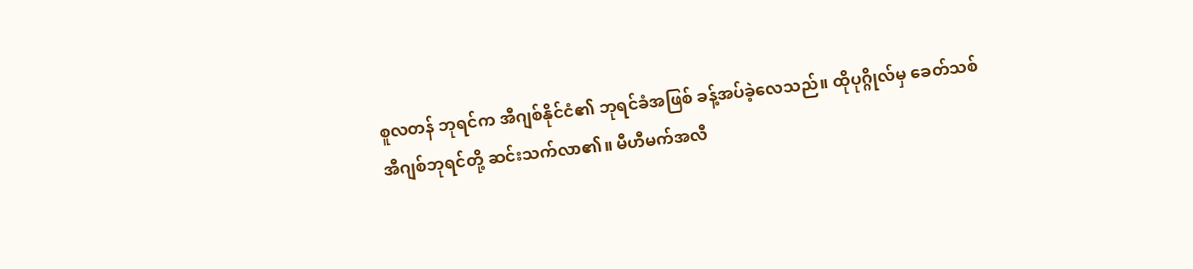စူလတန် ဘုရင်က အီဂျစ်နိုင်ငံ၏ ဘုရင်ခံအဖြစ် ခန့်အပ်ခဲ့လေသည်။ ထိုပုဂ္ဂိုလ်မှ ခေတ်သစ် အီဂျစ်ဘုရင်တို့ ဆင်းသက်လာ၏။ မီဟီမက်အလီ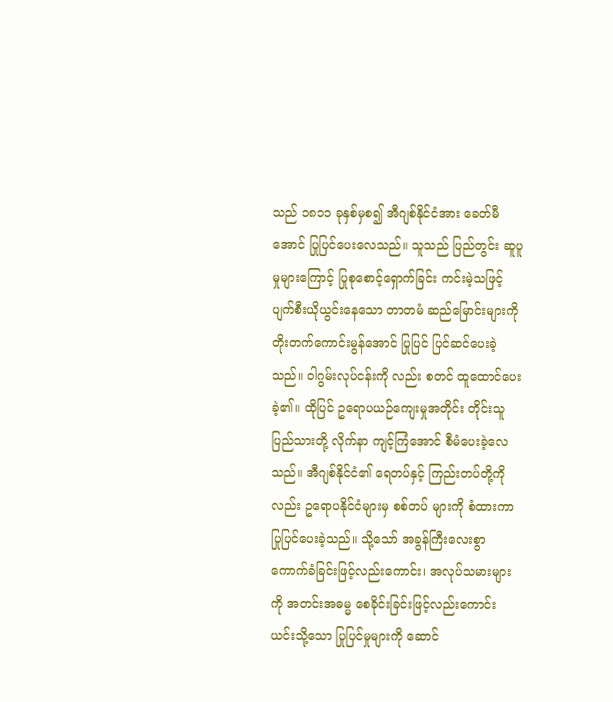သည် ၁၈၁၁ ခုနှစ်မှစ၍ အီဂျစ်နိုင်ငံအား ခေတ်မီအောင် ပြုပြင်ပေးလေသည်။ သူသည် ပြည်တွင်း ဆူပူမှုများကြောင့် ပြုစုစောင့်ရှောက်ခြင်း ကင်းမဲ့သဖြင့် ပျက်စီးယိုယွင်းနေသော တာတမံ ဆည်မြောင်းများကို တိုးတက်ကောင်းမွန်အောင် ပြုပြင် ပြင်ဆင်ပေးခဲ့သည်။ ဝါဂွမ်းလုပ်ငန်းကို လည်း စတင် ထူထောင်ပေးခဲ့၏။ ထိုပြင် ဥရောပယဉ်ကျေးမှုအတိုင်း တိုင်းသူပြည်သားတို့ လိုက်နာ ကျင့်ကြံအောင် စီမံပေးခဲ့လေသည်။ အီဂျစ်နိုင်ငံ၏ ရေတပ်နှင့် ကြည်းတပ်တို့ကိုလည်း ဥရောပနိုင်ငံများမှ စစ်တပ် များကို စံထားကာ ပြုပြင်ပေးခဲ့သည်။ သို့သော် အခွန်ကြီးလေးစွာ ကောက်ခံခြင်းဖြင့်လည်းကောင်း၊ အလုပ်သမားများကို အတင်းအဓမ္မ စေခိုင်းခြင်းဖြင့်လည်းကောင်း ယင်းသို့သော ပြုပြင်မှုများကို ဆောင်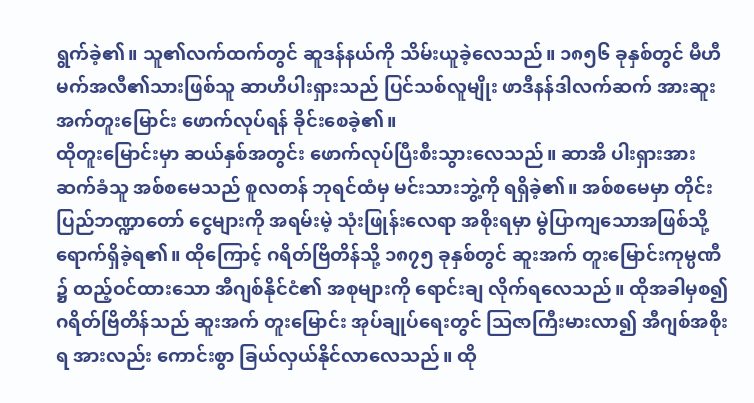ရွက်ခဲ့၏။ သူ၏လက်ထက်တွင် ဆူဒန်နယ်ကို သိမ်းယူခဲ့လေသည်။ ၁၈၅၆ ခုနှစ်တွင် မီဟီမက်အလီ၏သားဖြစ်သူ ဆာဟိပါးရှားသည် ပြင်သစ်လူမျိုး ဖာဒီနန်ဒါလက်ဆက် အားဆူးအက်တူးမြောင်း ဖောက်လုပ်ရန် ခိုင်းစေခဲ့၏။
ထိုတူးမြောင်းမှာ ဆယ်နှစ်အတွင်း ဖောက်လုပ်ပြီးစီးသွားလေသည်။ ဆာအိ ပါးရှားအား ဆက်ခံသူ အစ်စမေသည် စူလတန် ဘုရင်ထံမှ မင်းသားဘွဲ့ကို ရရှိခဲ့၏။ အစ်စမေမှာ တိုင်းပြည်ဘဏ္ဍာတော် ငွေများကို အရမ်းမဲ့ သုံးဖြုန်းလေရာ အစိုးရမှာ မွဲပြာကျသောအဖြစ်သို့ ရောက်ရှိခဲ့ရ၏။ ထိုကြောင့် ဂရိတ်ဗြိတိန်သို့ ၁၈၇၅ ခုနှစ်တွင် ဆူးအက် တူးမြောင်းကုမ္ပဏီ ၌ ထည့်ဝင်ထားသော အီဂျစ်နိုင်ငံ၏ အစုများကို ရောင်းချ လိုက်ရလေသည်။ ထိုအခါမှစ၍ ဂရိတ်ဗြိတိန်သည် ဆူးအက် တူးမြောင်း အုပ်ချုပ်ရေးတွင် ဩဇာကြီးမားလာ၍ အီဂျစ်အစိုးရ အားလည်း ကောင်းစွာ ခြယ်လှယ်နိုင်လာလေသည်။ ထို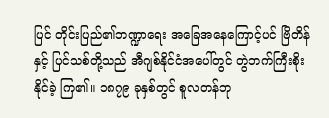ပြင် တိုင်းပြည်၏ဘဏ္ဍာရေး အခြေအနေကြောင့်ပင် ဗြိတိန်နှင့် ပြင်သစ်တို့သည် အီဂျစ်နိုင်ငံအပေါ်တွင် တွဲဘက်ကြီးစိုးနိုင်ခဲ့ ကြ၏။ ၁၈၇၉ ခုနှစ်တွင် စူလတန်ဘု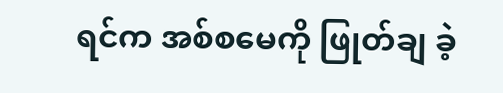ရင်က အစ်စမေကို ဖြုတ်ချ ခဲ့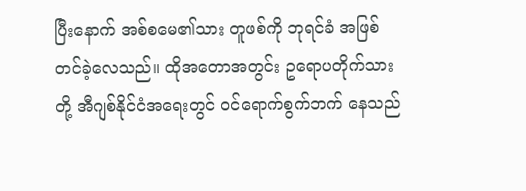ပြီးနောက် အစ်စမေ၏သား တူဖစ်ကို ဘုရင်ခံ အဖြစ် တင်ခဲ့လေသည်။ ထိုအတောအတွင်း ဥရောပတိုက်သားတို့ အီဂျစ်နိုင်ငံအရေးတွင် ဝင်ရောက်စွက်ဘက် နေသည်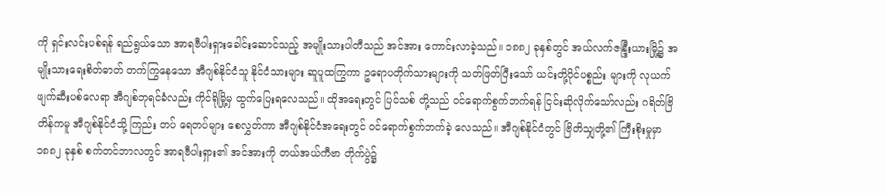ကို ရှင်းလင်းပစ်ရန် ရည်ရွယ်သော အာရဗီပါးရှားခေါင်းဆောင်သည့် အမျိုးသားပါတီသည် အင်အား ကောင်းလာခဲ့သည်။ ၁၈၈၂ ခုနှစ်တွင် အယ်လက်ဇန္ဒြီးယားမြို့၌ အမျိုးသားရေးစိတ်ဓာတ် တက်ကြွနေသော အီဂျစ်နိုင်ငံသူ နိုင်ငံသားများ ဆူပူထကြွကာ ဥရောပတိုက်သားများကို သတ်ဖြတ်ပြီးသော် ယင်းတို့ပိုင်ပစ္စည်း များကို လုယက်ဖျက်ဆီးပစ်လေရာ အီဂျစ်ဘုရင်ခံလည်း ကိုင်ရိုမြို့မှ ထွက်ပြေးရလေသည်။ ထိုအရေးတွင် ပြင်သစ် တို့သည် ဝင်ရောက်စွက်ဘက်ရန် ငြင်းဆိုလိုက်သော်လည်း ဂရိတ်ဗြိတိန်ကမူ အီဂျစ်နိုင်ငံသို့ ကြည်း တပ် ရေတပ်များ စေလွှတ်ကာ အီဂျစ်နိုင်ငံအရေးတွင် ဝင်ရောက်စွက်ဘက်ခဲ့ လေသည်။ အီဂျစ်နိုင်ငံတွင် ဗြိတိသျှတို့၏ ကြီးစိုးမှုမှာ ၁၈၈၂ ခုနှစ် စက်တင်ဘာလတွင် အာရဗီပါးရှား၏ အင်အားကို တယ်အယ်ကီဗာ တိုက်ပွဲ၌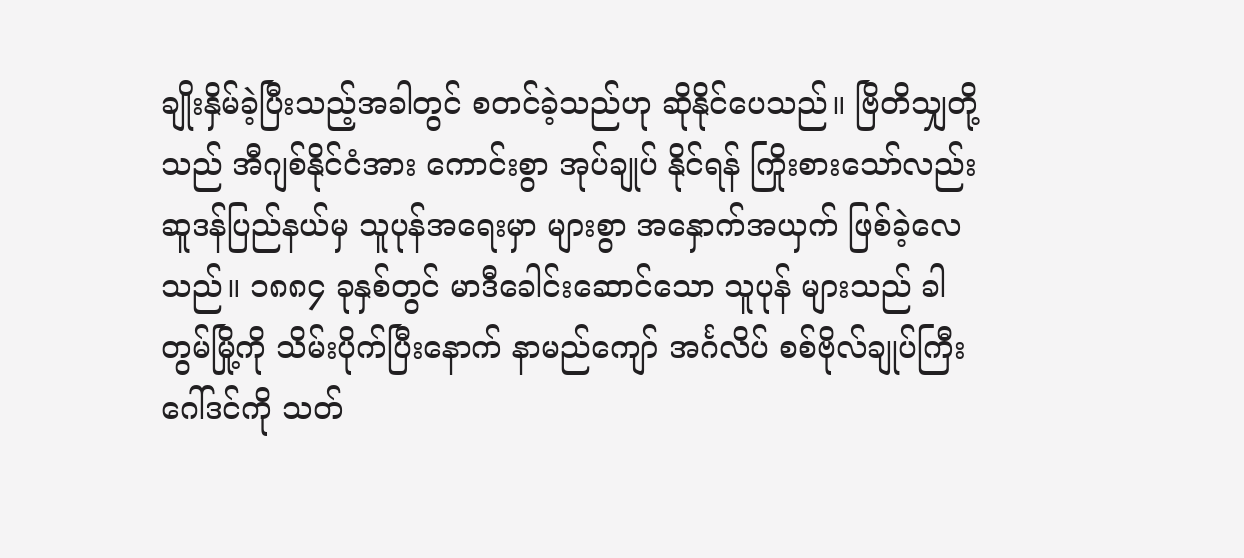ချိုးနှိမ်ခဲ့ပြီးသည့်အခါတွင် စတင်ခဲ့သည်ဟု ဆိုနိုင်ပေသည်။ ဗြိတိသျှတို့သည် အီဂျစ်နိုင်ငံအား ကောင်းစွာ အုပ်ချုပ် နိုင်ရန် ကြိုးစားသော်လည်း ဆူဒန်ပြည်နယ်မှ သူပုန်အရေးမှာ များစွာ အနှောက်အယှက် ဖြစ်ခဲ့လေသည်။ ၁၈၈၄ ခုနှစ်တွင် မာဒီခေါင်းဆောင်သော သူပုန် များသည် ခါတွမ်မြို့ကို သိမ်းပိုက်ပြီးနောက် နာမည်ကျော် အင်္ဂလိပ် စစ်ဗိုလ်ချုပ်ကြီး ဂေါ်ဒင်ကို သတ်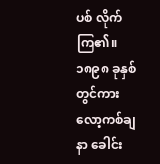ပစ် လိုက်ကြ၏။
၁၈၉၈ ခုနှစ်တွင်ကား လော့ကစ်ချနာ ခေါင်း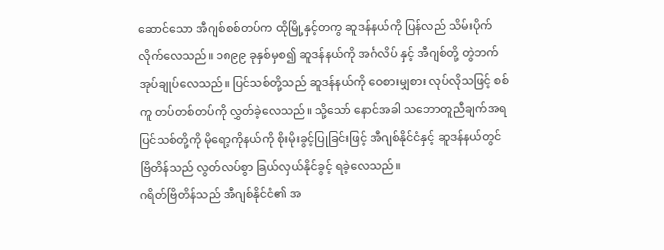ဆောင်သော အီဂျစ်စစ်တပ်က ထိုမြို့နှင့်တကွ ဆူဒန်နယ်ကို ပြန်လည် သိမ်းပိုက်လိုက်လေသည်။ ၁၈၉၉ ခုနှစ်မှစ၍ ဆူဒန်နယ်ကို အင်္ဂလိပ် နှင့် အီဂျစ်တို့ တွဲဘက် အုပ်ချုပ်လေသည်။ ပြင်သစ်တို့သည် ဆူဒန်နယ်ကို ဝေစားမျှစား လုပ်လိုသဖြင့် စစ်ကူ တပ်တစ်တပ်ကို လွှတ်ခဲ့လေသည်။ သို့သော် နောင်အခါ သဘောတူညီချက်အရ ပြင်သစ်တို့ကို မိုရော့ကိုနယ်ကို စိုးမိုးခွင့်ပြုခြင်းဖြင့် အီဂျစ်နိုင်ငံနှင့် ဆူဒန်နယ်တွင် ဗြိတိန်သည် လွတ်လပ်စွာ ခြယ်လှယ်နိုင်ခွင့် ရခဲ့လေသည်။
ဂရိတ်ဗြိတိန်သည် အီဂျစ်နိုင်ငံ၏ အ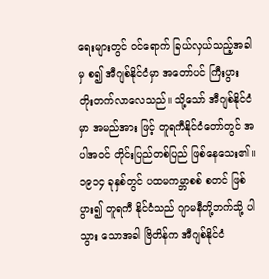ရေးများတွင် ဝင်ရောက် ခြယ်လှယ်သည့်အခါမှ စ၍ အီဂျစ်နိုင်ငံမှာ အတော်ပင် ကြီးပွား တိုးတက်လာလေသည်။ သို့သော် အီဂျစ်နိုင်ငံမှာ အမည်အား ဖြင့် တူရကီနိုင်ငံတော်တွင် အပါအဝင် တိုင်းပြည်တစ်ပြည် ဖြစ်နေသေး၏။ ၁၉၁၄ ခုနှစ်တွင် ပထမကမ္ဘာစစ် စတင် ဖြစ်ပွား၍ တူရကီ နိုင်ငံသည် ဂျာမနီတို့ဘက်သို့ ပါသွား သောအခါ ဗြိတိန်က အီဂျစ်နိုင်ငံ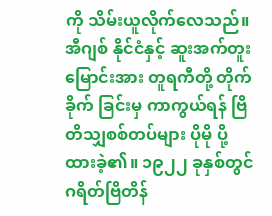ကို သိမ်းယူလိုက်လေသည်။ အီဂျစ် နိုင်ငံနှင့် ဆူးအက်တူးမြောင်းအား တူရကီတို့ တိုက်ခိုက် ခြင်းမှ ကာကွယ်ရန် ဗြိတိသျှစစ်တပ်များ ပိုမို ပို့ထားခဲ့၏။ ၁၉၂၂ ခုနှစ်တွင် ဂရိတ်ဗြိတိန်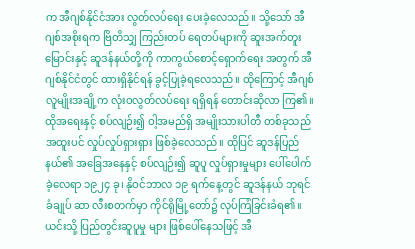က အီဂျစ်နိုင်ငံအား လွတ်လပ်ရေး ပေးခဲ့လေသည်။ သို့သော် အီဂျစ်အစိုးရက ဗြိတိသျှ ကြည်းတပ် ရေတပ်များကို ဆူးအက်တူးမြောင်းနှင့် ဆူဒန်နယ်တို့ကို ကာကွယ်စောင့်ရှောက်ရေး အတွက် အီဂျစ်နိုင်ငံတွင် ထားရှိနိုင်ရန် ခွင့်ပြုခဲ့ရလေသည်။ ထိုကြောင့် အီဂျစ်လူမျိုးအချို့က လုံးဝလွတ်လပ်ရေး ရရှိရန် တောင်းဆိုလာ ကြ၏။ ထိုအရေးနှင့် စပ်လျဉ်း၍ ဝါ့အမည်ရှိ အမျိုးသားပါတီ တစ်ခုသည် အထူးပင် လှုပ်လှုပ်ရှားရှား ဖြစ်ခဲ့လေသည်။ ထိုပြင် ဆူဒန်ပြည်နယ်၏ အခြေအနေနှင့် စပ်လျဉ်း၍ ဆူပူ လှုပ်ရှားမှုများ ပေါ်ပေါက်ခဲ့လေရာ ၁၉၂၄ ခု၊ နိုဝင်ဘာလ ၁၉ ရက်နေ့တွင် ဆူဒန်နယ် ဘုရင်ခံချုပ် ဆာ လီးစတက်မှာ ကိုင်ရိုမြို့တော်၌ လုပ်ကြံခြင်းခံရ၏။ ယင်းသို့ ပြည်တွင်းဆူပူမှု များ ဖြစ်ပေါ်နေသဖြင့် အီ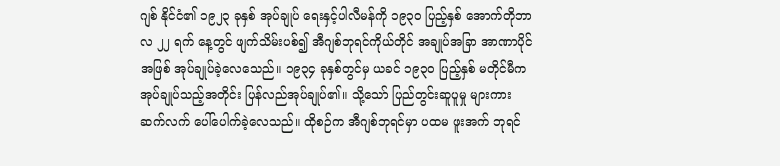ဂျစ် နိုင်ငံ၏ ၁၉၂၃ ခုနှစ် အုပ်ချုပ် ရေးနှင့်ပါလီမန်ကို ၁၉၃ဝ ပြည့်နှစ် အောက်တိုဘာလ ၂၂ ရက် နေ့တွင် ဖျက်သိမ်းပစ်၍ အီဂျစ်ဘုရင်ကိုယ်တိုင် အချုပ်အခြာ အာဏာပိုင်အဖြစ် အုပ်ချုပ်ခဲ့လေသေည်။ ၁၉၃၄ ခုနှစ်တွင်မှ ယခင် ၁၉၃ဝ ပြည့်နှစ် မတိုင်မီက အုပ်ချုပ်သည့်အတိုင်း ပြန်လည်အုပ်ချုပ်၏။ သို့သော် ပြည်တွင်းဆူပူမှု များကား ဆက်လက် ပေါ်ပေါက်ခဲ့လေသည်။ ထိုစဉ်က အီဂျစ်ဘုရင်မှာ ပထမ ဖူးအက် ဘုရင်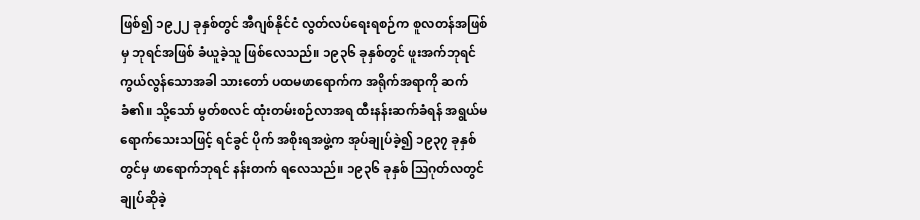ဖြစ်၍ ၁၉၂၂ ခုနှစ်တွင် အီဂျစ်နိုင်ငံ လွတ်လပ်ရေးရစဉ်က စူလတန်အဖြစ်မှ ဘုရင်အဖြစ် ခံယူခဲ့သူ ဖြစ်လေသည်။ ၁၉၃၆ ခုနှစ်တွင် ဖူးအက်ဘုရင် ကွယ်လွန်သောအခါ သားတော် ပထမဖာရောက်က အရိုက်အရာကို ဆက်ခံ၏။ သို့သော် မွတ်စလင် ထုံးတမ်းစဉ်လာအရ ထီးနန်းဆက်ခံရန် အရွယ်မရောက်သေးသဖြင့် ရင်ခွင် ပိုက် အစိုးရအဖွဲ့က အုပ်ချုပ်ခဲ့၍ ၁၉၃၇ ခုနှစ်တွင်မှ ဖာရောက်ဘုရင် နန်းတက် ရလေသည်။ ၁၉၃၆ ခုနှစ် ဩဂုတ်လတွင် ချုပ်ဆိုခဲ့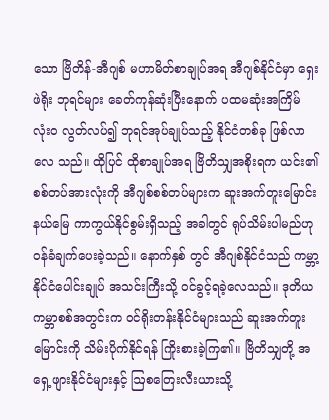သော ဗြိတိန်-အီဂျစ် မဟာမိတ်စာချုပ်အရ အီဂျစ်နိုင်ငံမှာ ရှေးဖဲရိုး ဘုရင်များ ခေတ်ကုန်ဆုံးပြီးနောက် ပထမဆုံးအကြိမ် လုံးဝ လွတ်လပ်၍ ဘုရင်အုပ်ချုပ်သည့် နိုင်ငံတစ်ခု ဖြစ်လာလေ သည်။ ထိုပြင် ထိုစာချုပ်အရ ဗြိတိသျှအစိုးရက ယင်း၏ စစ်တပ်အားလုံးကို အီဂျစ်စစ်တပ်များက ဆူးအက်တူးမြောင်း နယ်မြေ ကာကွယ်နိုင်စွမ်းရှိသည့် အခါတွင် ရုပ်သိမ်းပါမည်ဟု ဝန်ခံချက်ပေးခဲ့သည်။ နောက်နှစ် တွင် အီဂျစ်နိုင်ငံသည် ကမ္ဘာ့နိုင်ငံပေါင်းချုပ် အသင်းကြီးသို့ ဝင်ခွင့်ရခဲ့လေသည်။ ဒုတိယကမ္ဘာစစ်အတွင်းက ဝင်ရိုးတန်းနိုင်ငံများသည် ဆူးအက်တူးမြောင်းကို သိမ်းပိုက်နိုင်ရန် ကြိုးစားခဲ့ကြ၏။ ဗြိတိသျှတို့ အရှေ့ဖျားနိုင်ငံများနှင့် ဩစတြေးလီးယားသို့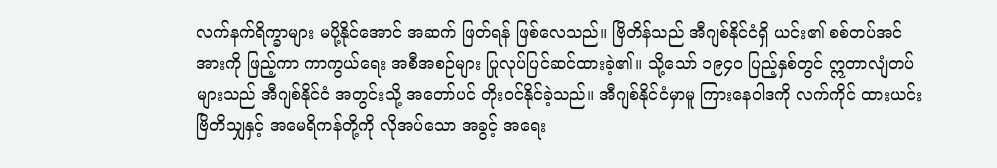လက်နက်ရိက္ခာများ မပို့နိုင်အောင် အဆက် ဖြတ်ရန် ဖြစ်လေသည်။ ဗြိတိန်သည် အီဂျစ်နိုင်ငံရှိ ယင်း၏ စစ်တပ်အင်အားကို ဖြည့်ကာ ကာကွယ်ရေး အစီအစဉ်များ ပြုလုပ်ပြင်ဆင်ထားခဲ့၏။ သို့သော် ၁၉၄ဝ ပြည့်နှစ်တွင် ဣတာလျံတပ်များသည် အီဂျစ်နိုင်ငံ အတွင်းသို့ အတော်ပင် တိုးဝင်နိုင်ခဲ့သည်။ အီဂျစ်နိုင်ငံမှာမူ ကြားနေဝါဒကို လက်ကိုင် ထားယင်း ဗြိတိသျှနှင့် အမေရိကန်တို့ကို လိုအပ်သော အခွင့် အရေး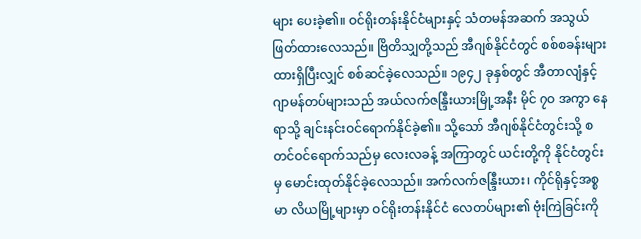များ ပေးခဲ့၏။ ဝင်ရိုးတန်းနိုင်ငံများနှင့် သံတမန်အဆက် အသွယ် ဖြတ်ထားလေသည်။ ဗြိတိသျှတို့သည် အီဂျစ်နိုင်ငံတွင် စစ်စခန်းများ ထားရှိပြီးလျှင် စစ်ဆင်ခဲ့လေသည်။ ၁၉၄၂ ခုနှစ်တွင် အီတာလျံနှင့် ဂျာမန်တပ်များသည် အယ်လက်ဇန္ဒြီးယားမြို့အနီး မိုင် ၇ဝ အကွာ နေရာသို့ ချင်းနင်းဝင်ရောက်နိုင်ခဲ့၏။ သို့သော် အီဂျစ်နိုင်ငံတွင်းသို့ စတင်ဝင်ရောက်သည်မှ လေးလခန့် အကြာတွင် ယင်းတို့ကို နိုင်ငံတွင်းမှ မောင်းထုတ်နိုင်ခဲ့လေသည်။ အက်လက်ဇန္ဒြီးယား၊ ကိုင်ရိုနှင့်အစ္စမာ လိယမြို့များမှာ ဝင်ရိုးတန်းနိုင်ငံ လေတပ်များ၏ ဗုံးကြဲခြင်းကို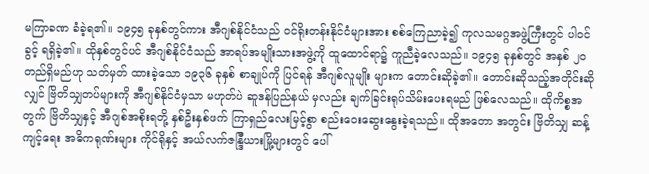မကြာခဏ ခံခဲ့ရ၏။ ၁၉၄၅ ခုနှစ်တွင်ကား အီဂျစ်နိုင်ငံသည် ဝင်ရိုးတန်းနိုင်ငံများအား စစ်ကြေညာခဲ့၍ ကုလသမဂ္ဂအဖွဲ့ကြီးတွင် ပါဝင်ခွင့် ရရှိခဲ့၏။ ထိုနှစ်တွင်ပင် အီဂျစ်နိုင်ငံသည် အာရပ်အမျိုးသားအဖွဲ့ကို ထူထောင်ရာ၌ ကူညီခဲ့လေသည်။ ၁၉၄၅ ခုနှစ်တွင် အနှစ် ၂ဝ တည်ရှိမည်ဟု သတ်မှတ် ထားခဲ့သော ၁၉၃၆ ခုနှစ် စာချုပ်ကို ပြင်ရန် အီဂျစ်လူမျိုး များက တောင်းဆိုခဲ့၏။ တောင်းဆိုသည့်အတိုင်းဆိုလျှင် ဗြိတိသျှတပ်များကို အီဂျစ်နိုင်ငံမှသာ မဟုတ်ပဲ ဆူဒန်ပြည်နယ် မှလည်း ချက်ခြင်းရုပ်သိမ်းပေးရမည် ဖြစ်လေသည်။ ထိုကိစ္စအတွက် ဗြိတိသျှနှင့် အီဂျစ်အစိုးရတို့ နှစ်ဦးနှစ်ဖက် ကြာရှည်လေးမြင့်စွာ စည်းဝေးဆွေးနွေးခဲ့ရသည်။ ထိုအတော အတွင်း ဗြိတိသျှ ဆန့်ကျင့်ရေး အဓိကရုဏ်းများ ကိုင်ရိုနှင့် အယ်လက်ဇန္ဒြီယားမြို့များတွင် ပေါ်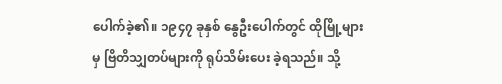ပေါက်ခဲ့၏။ ၁၉၄၇ ခုနှစ် နွေဦးပေါက်တွင် ထိုမြို့များမှ ဗြိတိသျှတပ်များကို ရုပ်သိမ်းပေး ခဲ့ရသည်။ သို့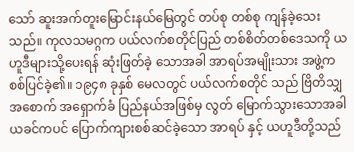သော် ဆူးအက်တူးမြောင်းနယ်မြေတွင် တပ်စု တစ်စု ကျန်ခဲ့သေးသည်။ ကုလသမဂ္ဂက ပယ်လက်စတိုင်ပြည် တစ်စိတ်တစ်ဒေသကို ယဟူဒီများသို့ပေးရန် ဆုံးဖြတ်ခဲ့ သောအခါ အာရပ်အမျိုးသား အဖွဲ့က စစ်ပြင်ခဲ့၏။ ၁၉၄၈ ခုနှစ် မေလတွင် ပယ်လက်စတိုင် သည် ဗြိတိသျှအစောက် အရှောက်ခံ ပြည်နယ်အဖြစ်မှ လွတ် မြောက်သွားသောအခါ ယခင်ကပင် ပြောက်ကျားစစ်ဆင်ခဲ့သော အာရပ် နှင့် ယဟူဒီတို့သည်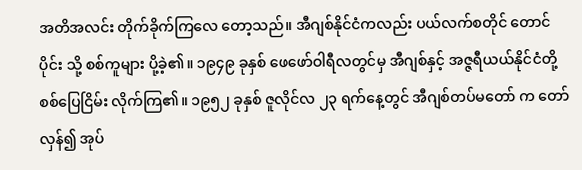အတိအလင်း တိုက်ခိုက်ကြလေ တော့သည်။ အီဂျစ်နိုင်ငံကလည်း ပယ်လက်စတိုင် တောင်ပိုင်း သို့ စစ်ကူများ ပို့ခဲ့၏။ ၁၉၄၉ ခုနှစ် ဖေဖော်ဝါရီလတွင်မှ အီဂျစ်နှင့် အဇ္ဇရီယယ်နိုင်ငံတို့ စစ်ပြေငြိမ်း လိုက်ကြ၏။ ၁၉၅၂ ခုနှစ် ဇူလိုင်လ ၂၃ ရက်နေ့တွင် အီဂျစ်တပ်မတော် က တော်လှန်၍ အုပ်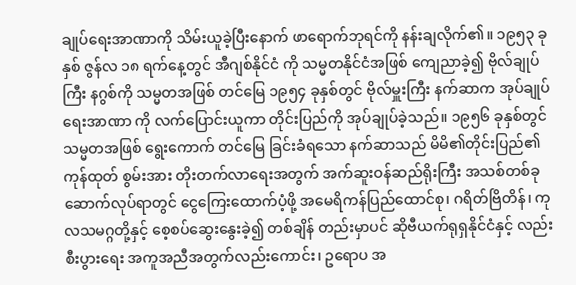ချုပ်ရေးအာဏာကို သိမ်းယူခဲ့ပြီးနောက် ဖာရောက်ဘုရင်ကို နန်းချလိုက်၏။ ၁၉၅၃ ခုနှစ် ဇွန်လ ၁၈ ရက်နေ့တွင် အီဂျစ်နိုင်ငံ ကို သမ္မတနိုင်ငံအဖြစ် ကျေညာခဲ့၍ ဗိုလ်ချုပ်ကြီး နဂွစ်ကို သမ္မတအဖြစ် တင်မြေ ၁၉၅၄ ခုနှစ်တွင် ဗိုလ်မှူးကြီး နက်ဆာက အုပ်ချုပ်ရေးအာဏာ ကို လက်ပြောင်းယူကာ တိုင်းပြည်ကို အုပ်ချုပ်ခဲ့သည်။ ၁၉၅၆ ခုနှစ်တွင် သမ္မတအဖြစ် ရွေးကောက် တင်မြေ ခြင်းခံရသော နက်ဆာသည် မိမိ၏တိုင်းပြည်၏ ကုန်ထုတ် စွမ်းအား တိုးတက်လာရေးအတွက် အက်ဆူးဝန်ဆည်ရိုးကြီး အသစ်တစ်ခု ဆောက်လုပ်ရာတွင် ငွေကြေးထောက်ပံ့ဖို့ အမေရိကန်ပြည်ထောင်စု၊ ဂရိတ်ဗြိတိန်၊ ကုလသမဂ္ဂတို့နှင့် စေ့စပ်ဆွေးနွေးခဲ့၍ တစ်ချိန် တည်းမှာပင် ဆိုဗီယက်ရုရှနိုင်ငံနှင့် လည်း စီးပွားရေး အကူအညီအတွက်လည်းကောင်း၊ ဥရောပ အ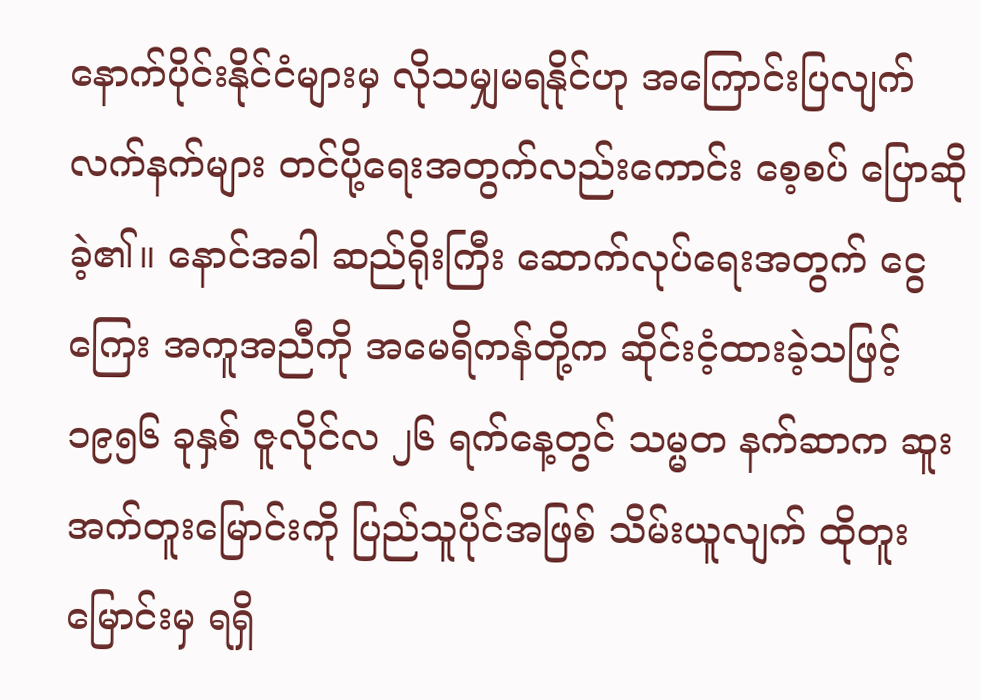နောက်ပိုင်းနိုင်ငံများမှ လိုသမျှမရနိုင်ဟု အကြောင်းပြလျက် လက်နက်များ တင်ပို့ရေးအတွက်လည်းကောင်း စေ့စပ် ပြောဆို ခဲ့၏။ နောင်အခါ ဆည်ရိုးကြီး ဆောက်လုပ်ရေးအတွက် ငွေ ကြေး အကူအညီကို အမေရိကန်တို့က ဆိုင်းငံ့ထားခဲ့သဖြင့် ၁၉၅၆ ခုနှစ် ဇူလိုင်လ ၂၆ ရက်နေ့တွင် သမ္မတ နက်ဆာက ဆူးအက်တူးမြောင်းကို ပြည်သူပိုင်အဖြစ် သိမ်းယူလျက် ထိုတူးမြောင်းမှ ရရှိ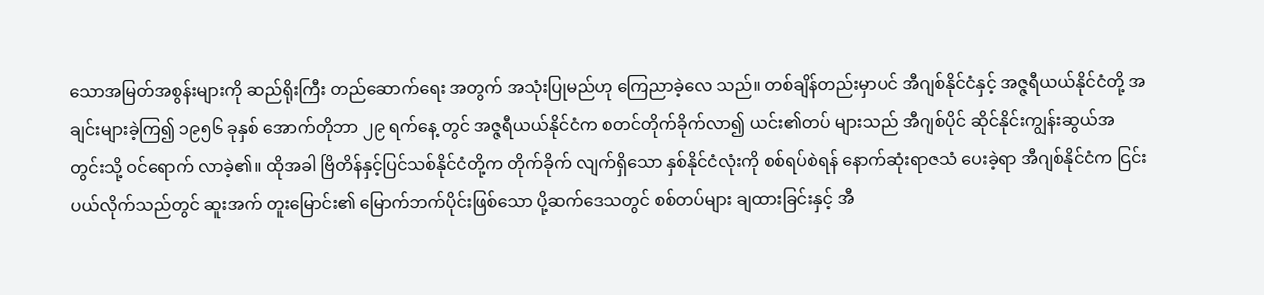သောအမြတ်အစွန်းများကို ဆည်ရိုးကြီး တည်ဆောက်ရေး အတွက် အသုံးပြုမည်ဟု ကြေညာခဲ့လေ သည်။ တစ်ချိန်တည်းမှာပင် အီဂျစ်နိုင်ငံနှင့် အဇ္ဇရီယယ်နိုင်ငံတို့ အချင်းများခဲ့ကြ၍ ၁၉၅၆ ခုနှစ် အောက်တိုဘာ ၂၉ ရက်နေ့ တွင် အဇ္ဇရီယယ်နိုင်ငံက စတင်တိုက်ခိုက်လာ၍ ယင်း၏တပ် များသည် အီဂျစ်ပိုင် ဆိုင်နိုင်းကျွန်းဆွယ်အတွင်းသို့ ဝင်ရောက် လာခဲ့၏။ ထိုအခါ ဗြိတိန်နှင့်ပြင်သစ်နိုင်ငံတို့က တိုက်ခိုက် လျက်ရှိသော နှစ်နိုင်ငံလုံးကို စစ်ရပ်စဲရန် နောက်ဆုံးရာဇသံ ပေးခဲ့ရာ အီဂျစ်နိုင်ငံက ငြင်းပယ်လိုက်သည်တွင် ဆူးအက် တူးမြောင်း၏ မြောက်ဘက်ပိုင်းဖြစ်သော ပို့ဆက်ဒေသတွင် စစ်တပ်များ ချထားခြင်းနှင့် အီ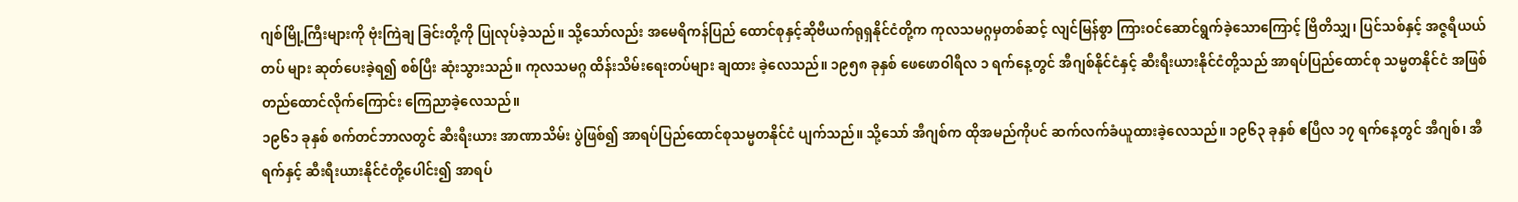ဂျစ်မြို့ကြီးများကို ဗုံးကြဲချ ခြင်းတို့ကို ပြုလုပ်ခဲ့သည်။ သို့သော်လည်း အမေရိကန်ပြည် ထောင်စုနှင့်ဆိုဗီယက်ရုရှနိုင်ငံတို့က ကုလသမဂ္ဂမှတစ်ဆင့် လျင်မြန်စွာ ကြားဝင်ဆောင်ရွက်ခဲ့သောကြောင့် ဗြိတိသျှ၊ ပြင်သစ်နှင့် အဇ္ဇရီယယ်တပ် များ ဆုတ်ပေးခဲ့ရ၍ စစ်ပြီး ဆုံးသွားသည်။ ကုလသမဂ္ဂ ထိန်းသိမ်းရေးတပ်များ ချထား ခဲ့လေသည်။ ၁၉၅၈ ခုနှစ် ဖေဖောဝါရီလ ၁ ရက်နေ့တွင် အီဂျစ်နိုင်ငံနှင့် ဆီးရီးယားနိုင်ငံတို့သည် အာရပ်ပြည်ထောင်စု သမ္မတနိုင်ငံ အဖြစ် တည်ထောင်လိုက်ကြောင်း ကြေညာခဲ့လေသည်။
၁၉၆၁ ခုနှစ် စက်တင်ဘာလတွင် ဆီးရီးယား အာဏာသိမ်း ပွဲဖြစ်၍ အာရပ်ပြည်ထောင်စုသမ္မတနိုင်ငံ ပျက်သည်။ သို့သော် အီဂျစ်က ထိုအမည်ကိုပင် ဆက်လက်ခံယူထားခဲ့လေသည်။ ၁၉၆၃ ခုနှစ် ဧပြီလ ၁၇ ရက်နေ့တွင် အီဂျစ်၊ အီရက်နှင့် ဆီးရီးယားနိုင်ငံတို့ပေါင်း၍ အာရပ်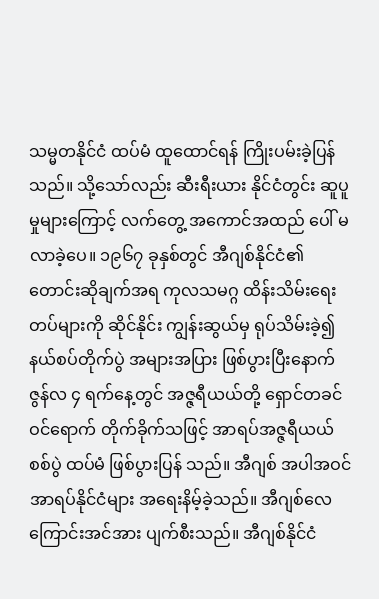သမ္မတနိုင်ငံ ထပ်မံ ထူထောင်ရန် ကြိုးပမ်းခဲ့ပြန်သည်။ သို့သော်လည်း ဆီးရီးယား နိုင်ငံတွင်း ဆူပူမှုများကြောင့် လက်တွေ့ အကောင်အထည် ပေါ် မလာခဲ့ပေ။ ၁၉၆၇ ခုနှစ်တွင် အီဂျစ်နိုင်ငံ၏ တောင်းဆိုချက်အရ ကုလသမဂ္ဂ ထိန်းသိမ်းရေးတပ်များကို ဆိုင်နိုင်း ကျွန်းဆွယ်မှ ရုပ်သိမ်းခဲ့၍ နယ်စပ်တိုက်ပွဲ အများအပြား ဖြစ်ပွားပြီးနောက် ဇွန်လ ၄ ရက်နေ့တွင် အဇ္ဇရီယယ်တို့ ရှောင်တခင် ဝင်ရောက် တိုက်ခိုက်သဖြင့် အာရပ်အဇ္ဇရီယယ်စစ်ပွဲ ထပ်မံ ဖြစ်ပွားပြန် သည်။ အီဂျစ် အပါအဝင် အာရပ်နိုင်ငံများ အရေးနိမ့်ခဲ့သည်။ အီဂျစ်လေကြောင်းအင်အား ပျက်စီးသည်။ အီဂျစ်နိုင်ငံ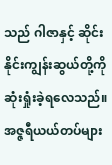သည် ဂါဇာနှင့် ဆိုင်းနိုင်းကျွန်းဆွယ်တို့ကို ဆုံးရှုံးခဲ့ရလေသည်။ အဇ္ဇရီယယ်တပ်များ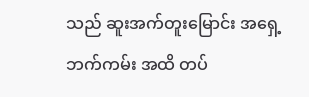သည် ဆူးအက်တူးမြောင်း အရှေ့ဘက်ကမ်း အထိ တပ်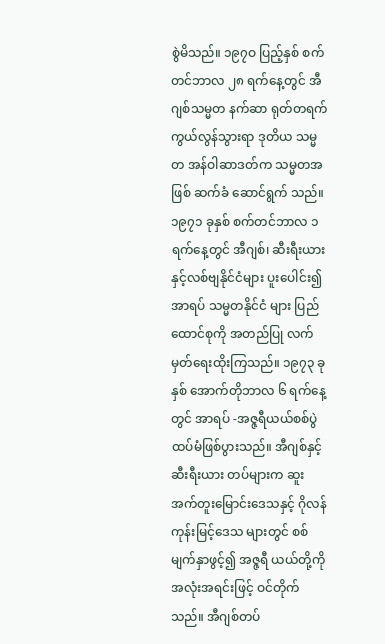စွဲမိသည်။ ၁၉၇ဝ ပြည့်နှစ် စက်တင်ဘာလ ၂၈ ရက်နေ့တွင် အီဂျစ်သမ္မတ နက်ဆာ ရုတ်တရက် ကွယ်လွန်သွားရာ ဒုတိယ သမ္မတ အန်ဝါဆာဒတ်က သမ္မတအဖြစ် ဆက်ခံ ဆောင်ရွက် သည်။ ၁၉၇၁ ခုနှစ် စက်တင်ဘာလ ၁ ရက်နေ့တွင် အီဂျစ်၊ ဆီးရီးယားနှင့်လစ်ဗျနိုင်ငံများ ပူးပေါင်း၍ အာရပ် သမ္မတနိုင်ငံ များ ပြည်ထောင်စုကို အတည်ပြု လက်မှတ်ရေးထိုးကြသည်။ ၁၉၇၃ ခုနှစ် အောက်တိုဘာလ ၆ ရက်နေ့တွင် အာရပ် -အဇ္ဇရီယယ်စစ်ပွဲ ထပ်မံဖြစ်ပွားသည်။ အီဂျစ်နှင့် ဆီးရီးယား တပ်များက ဆူးအက်တူးမြောင်းဒေသနှင့် ဂိုလန်ကုန်းမြင့်ဒေသ များတွင် စစ်မျက်နှာဖွင့်၍ အဇ္ဇရီ ယယ်တို့ကို အလုံးအရင်းဖြင့် ဝင်တိုက်သည်။ အီဂျစ်တပ်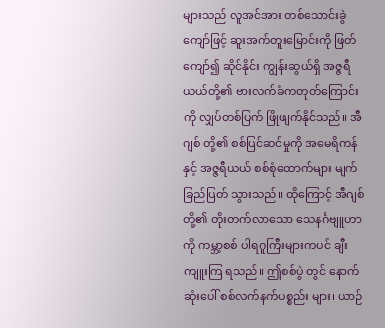များသည် လူအင်အား တစ်သောင်းခွဲကျော်ဖြင့် ဆူးအက်တူးမြောင်းကို ဖြတ်ကျော်၍ ဆိုင်နိုင်း ကျွန်းဆွယ်ရှိ အဇ္ဇရီယယ်တို့၏ ဗားလက်ခံကတုတ်ကြောင်းကို လျှပ်တစ်ပြက် ဖြိုဖျက်နိုင်သည်။ အီဂျစ် တို့၏ စစ်ပြင်ဆင်မှုကို အမေရိကန်နှင့် အဇ္ဇရီယယ် စစ်စုံထောက်များ မျက်ခြည်ပြတ် သွားသည်။ ထိုကြောင့် အီဂျစ်တို့၏ တိုးတက်လာသော သေနင်္ဂဗျူဟာကို ကမ္ဘာ့စစ် ပါရဂူကြီးများကပင် ချီးကျူးကြ ရသည်။ ဤစစ်ပွဲ တွင် နောက်ဆုံးပေါ် စစ်လက်နက်ပစ္စည်း များ၊ ယာဉ်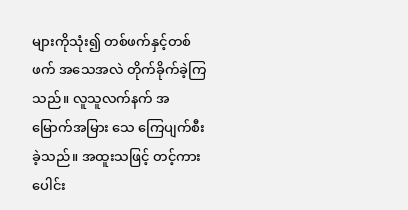များကိုသုံး၍ တစ်ဖက်နှင့်တစ်ဖက် အသေအလဲ တိုက်ခိုက်ခဲ့ကြသည်။ လူသူလက်နက် အမြောက်အမြား သေ ကြေပျက်စီးခဲ့သည်။ အထူးသဖြင့် တင့်ကားပေါင်း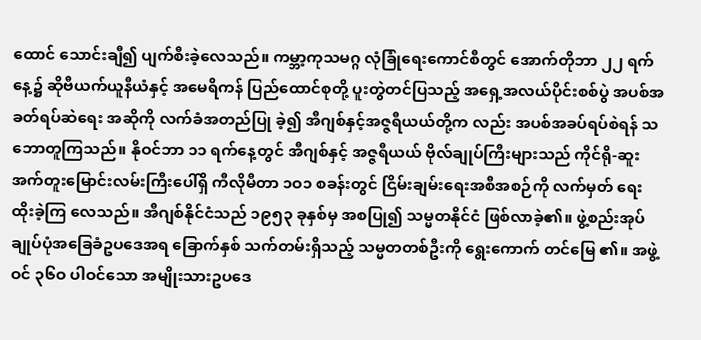ထောင် သောင်းချီ၍ ပျက်စီးခဲ့လေသည်။ ကမ္ဘာ့ကုသမဂ္ဂ လုံခြုံရေးကောင်စီတွင် အောက်တိုဘာ ၂၂ ရက်နေ့၌ ဆိုဗီယက်ယူနီယံနှင့် အမေရိကန် ပြည်ထောင်စုတို့ ပူးတွဲတင်ပြသည့် အရှေ့အလယ်ပိုင်းစစ်ပွဲ အပစ်အခတ်ရပ်ဆဲရေး အဆိုကို လက်ခံအတည်ပြု ခဲ့၍ အီဂျစ်နှင့်အဇ္ဇရီယယ်တို့က လည်း အပစ်အခပ်ရပ်စဲရန် သဘောတူကြသည်။ နိုဝင်ဘာ ၁၁ ရက်နေ့တွင် အီဂျစ်နှင့် အဇ္ဇရီယယ် ဗိုလ်ချုပ်ကြီးများသည် ကိုင်ရို-ဆူးအက်တူးမြောင်းလမ်းကြီးပေါ်ရှိ ကီလိုမီတာ ၁ဝ၁ စခန်းတွင် ငြိမ်းချမ်းရေးအစီအစဉ်ကို လက်မှတ် ရေးထိုးခဲ့ကြ လေသည်။ အီဂျစ်နိုင်ငံသည် ၁၉၅၃ ခုနှစ်မှ အစပြု၍ သမ္မတနိုင်ငံ ဖြစ်လာခဲ့၏။ ဖွဲ့စည်းအုပ်ချုပ်ပုံအခြေခံဥပဒေအရ ခြောက်နှစ် သက်တမ်းရှိသည့် သမ္မတတစ်ဦးကို ရွေးကောက် တင်မြေ ၏။ အဖွဲ့ဝင် ၃၆ဝ ပါဝင်သော အမျိုးသားဥပဒေ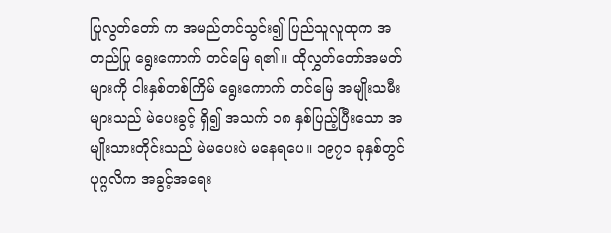ပြုလွတ်တော် က အမည်တင်သွင်း၍ ပြည်သူလူထုက အတည်ပြု ရွေးကောက် တင်မြေ ရ၏။ ထိုလွှတ်တော်အမတ်များကို ငါးနှစ်တစ်ကြိမ် ရွေးကောက် တင်မြေ အမျိုးသမီးများသည် မဲပေးခွင့် ရှိ၍ အသက် ၁၈ နှစ်ပြည့်ပြီးသော အမျိုးသားတိုင်းသည် မဲမပေးပဲ မနေရပေ။ ၁၉၇၁ ခုနှစ်တွင် ပုဂ္ဂလိက အခွင့်အရေး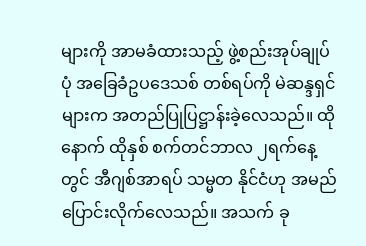များကို အာမခံထားသည့် ဖွဲ့စည်းအုပ်ချုပ်ပုံ အခြေခံဥပဒေသစ် တစ်ရပ်ကို မဲဆန္ဒရှင် များက အတည်ပြုပြဋ္ဌာန်းခဲ့လေသည်။ ထိုနောက် ထိုနှစ် စက်တင်ဘာလ ၂ရက်နေ့တွင် အီဂျစ်အာရပ် သမ္မတ နိုင်ငံဟု အမည်ပြောင်းလိုက်လေသည်။ အသက် ခု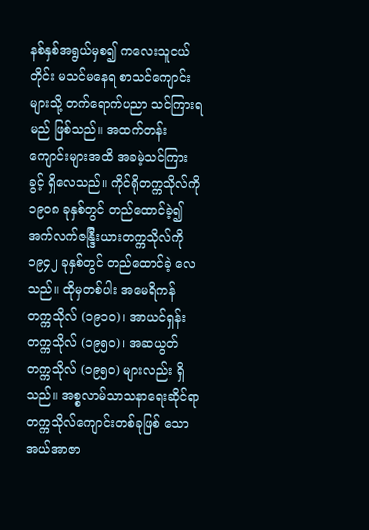နစ်နှစ်အရွယ်မှစ၍ ကလေးသူငယ်တိုင်း မသင်မနေရ စာသင်ကျောင်းများသို့ တက်ရောက်ပညာ သင်ကြားရ မည် ဖြစ်သည်။ အထက်တန်းကျောင်းများအထိ အခမဲ့သင်ကြား ခွင့် ရှိလေသည်။ ကိုင်ရိုတက္ကသိုလ်ကို ၁၉ဝ၈ ခုနှစ်တွင် တည်ထောင်ခဲ့၍ အက်လက်ဇန္ဒြီးယားတက္ကသိုလ်ကို ၁၉၄၂ ခုနှစ်တွင် တည်ထောင်ခဲ့ လေသည်။ ထိုမှတစ်ပါး အမေရိကန် တက္ကသိုလ် (၁၉၁ဝ)၊ အာယင်ရှန်းတက္ကသိုလ် (၁၉၅ဝ)၊ အဆယွတ် တက္ကသိုလ် (၁၉၅ဝ) များလည်း ရှိသည်။ အစ္စလာမ်သာသနာရေးဆိုင်ရာ တက္ကသိုလ်ကျောင်းတစ်ခုဖြစ် သော အယ်အာဇာ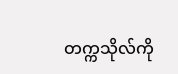တက္ကသိုလ်ကို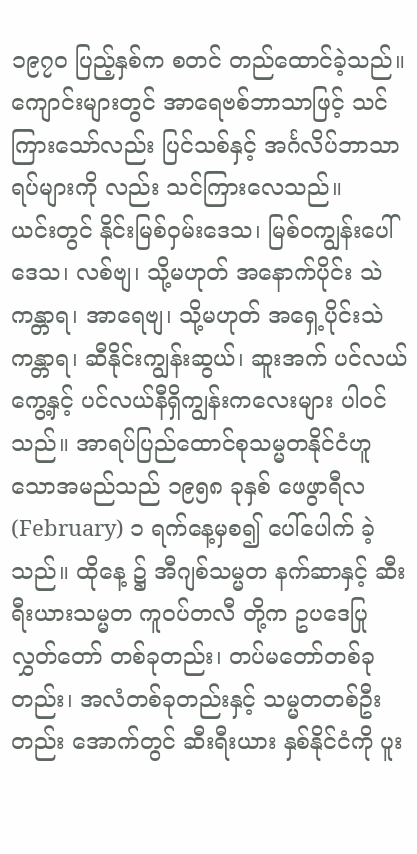၁၉၇ဝ ပြည့်နှစ်က စတင် တည်ထောင်ခဲ့သည်။ ကျောင်းများတွင် အာရေဗစ်ဘာသာဖြင့် သင်ကြားသော်လည်း ပြင်သစ်နှင့် အင်္ဂလိပ်ဘာသာရပ်များကို လည်း သင်ကြားလေသည်။
ယင်းတွင် နိုင်းမြစ်ဝှမ်းဒေသ၊ မြစ်ဝကျွန်းပေါ်ဒေသ၊ လစ်ဗျ၊ သို့မဟုတ် အနောက်ပိုင်း သဲကန္တာရ၊ အာရေဗျ၊ သို့မဟုတ် အရှေ့ပိုင်းသဲ ကန္တာရ၊ ဆီနိုင်းကျွန်းဆွယ်၊ ဆူးအက် ပင်လယ်ကွေ့နှင့် ပင်လယ်နီရှိကျွန်းကလေးများ ပါဝင်သည်။ အာရပ်ပြည်ထောင်စုသမ္မတနိုင်ငံဟူသောအမည်သည် ၁၉၅၈ ခုနှစ် ဖေဖွာရီလ(February) ၁ ရက်နေ့မှစ၍ ပေါ်ပေါက် ခဲ့သည်။ ထိုနေ့ ၌ အီဂျစ်သမ္မတ နက်ဆာနှင့် ဆီးရီးယားသမ္မတ ကူဝပ်တလီ တို့က ဥပဒေပြုလွှတ်တော် တစ်ခုတည်း၊ တပ်မတော်တစ်ခု တည်း၊ အလံတစ်ခုတည်းနှင့် သမ္မတတစ်ဦးတည်း အောက်တွင် ဆီးရီးယား နှစ်နိုင်ငံကို ပူး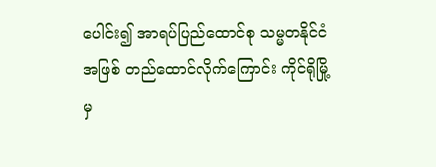ပေါင်း၍ အာရပ်ပြည်ထောင်စု သမ္မတနိုင်ငံအဖြစ် တည်ထောင်လိုက်ကြောင်း ကိုင်ရိုမြို့မှ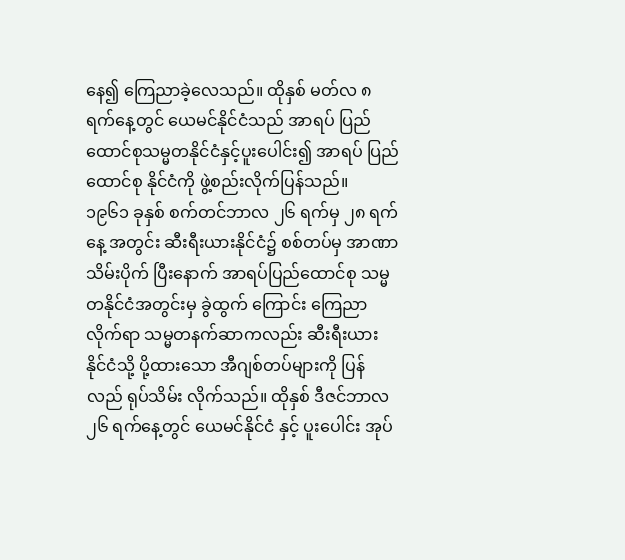နေ၍ ကြေညာခဲ့လေသည်။ ထိုနှစ် မတ်လ ၈ ရက်နေ့တွင် ယေမင်နိုင်ငံသည် အာရပ် ပြည်ထောင်စုသမ္မတနိုင်ငံနှင့်ပူးပေါင်း၍ အာရပ် ပြည်ထောင်စု နိုင်ငံကို ဖွဲ့စည်းလိုက်ပြန်သည်။
၁၉၆၁ ခုနှစ် စက်တင်ဘာလ ၂၆ ရက်မှ ၂၈ ရက်နေ့ အတွင်း ဆီးရီးယားနိုင်ငံ၌ စစ်တပ်မှ အာဏာ သိမ်းပိုက် ပြီးနောက် အာရပ်ပြည်ထောင်စု သမ္မတနိုင်ငံအတွင်းမှ ခွဲထွက် ကြောင်း ကြေညာလိုက်ရာ သမ္မတနက်ဆာကလည်း ဆီးရီးယား နိုင်ငံသို့ ပို့ထားသော အီဂျစ်တပ်များကို ပြန်လည် ရုပ်သိမ်း လိုက်သည်။ ထိုနှစ် ဒီဇင်ဘာလ ၂၆ ရက်နေ့တွင် ယေမင်နိုင်ငံ နှင့် ပူးပေါင်း အုပ်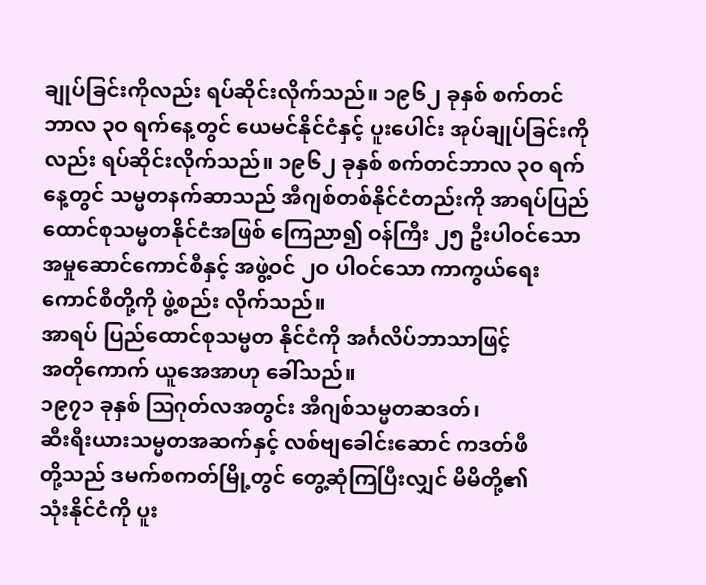ချုပ်ခြင်းကိုလည်း ရပ်ဆိုင်းလိုက်သည်။ ၁၉၆၂ ခုနှစ် စက်တင်ဘာလ ၃ဝ ရက်နေ့တွင် ယေမင်နိုင်ငံနှင့် ပူးပေါင်း အုပ်ချုပ်ခြင်းကိုလည်း ရပ်ဆိုင်းလိုက်သည်။ ၁၉၆၂ ခုနှစ် စက်တင်ဘာလ ၃ဝ ရက်နေ့တွင် သမ္မတနက်ဆာသည် အီဂျစ်တစ်နိုင်ငံတည်းကို အာရပ်ပြည်ထောင်စုသမ္မတနိုင်ငံအဖြစ် ကြေညာ၍ ဝန်ကြီး ၂၅ ဦးပါဝင်သော အမှုဆောင်ကောင်စီနှင့် အဖွဲ့ဝင် ၂ဝ ပါဝင်သော ကာကွယ်ရေးကောင်စီတို့ကို ဖွဲ့စည်း လိုက်သည်။
အာရပ် ပြည်ထောင်စုသမ္မတ နိုင်ငံကို အင်္ဂလိပ်ဘာသာဖြင့်
အတိုကောက် ယူအေအာဟု ခေါ်သည်။
၁၉၇၁ ခုနှစ် ဩဂုတ်လအတွင်း အီဂျစ်သမ္မတဆဒတ်၊
ဆီးရီးယားသမ္မတအဆက်နှင့် လစ်ဗျခေါင်းဆောင် ကဒတ်ဖီ
တို့သည် ဒမက်စကတ်မြို့တွင် တွေ့ဆုံကြပြီးလျှင် မိမိတို့၏
သုံးနိုင်ငံကို ပူး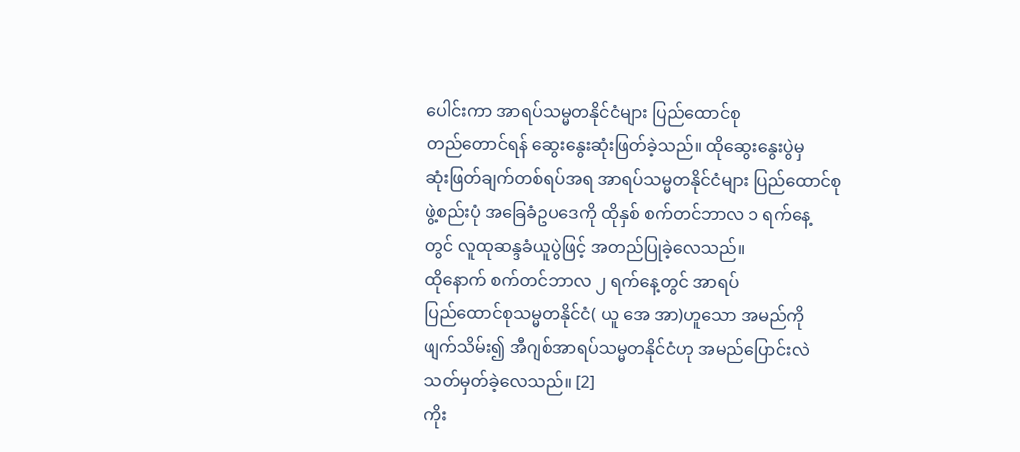ပေါင်းကာ အာရပ်သမ္မတနိုင်ငံများ ပြည်ထောင်စု
တည်တောင်ရန် ဆွေးနွေးဆုံးဖြတ်ခဲ့သည်။ ထိုဆွေးနွေးပွဲမှ
ဆုံးဖြတ်ချက်တစ်ရပ်အရ အာရပ်သမ္မတနိုင်ငံများ ပြည်ထောင်စု
ဖွဲ့စည်းပုံ အခြေခံဥပဒေကို ထိုနှစ် စက်တင်ဘာလ ၁ ရက်နေ့
တွင် လူထုဆန္ဒခံယူပွဲဖြင့် အတည်ပြုခဲ့လေသည်။
ထိုနောက် စက်တင်ဘာလ ၂ ရက်နေ့တွင် အာရပ်
ပြည်ထောင်စုသမ္မတနိုင်ငံ( ယူ အေ အာ)ဟူသော အမည်ကို
ဖျက်သိမ်း၍ အီဂျစ်အာရပ်သမ္မတနိုင်ငံဟု အမည်ပြောင်းလဲ
သတ်မှတ်ခဲ့လေသည်။ [2]
ကိုး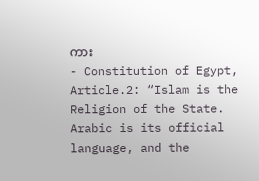ကား
- Constitution of Egypt, Article.2: “Islam is the Religion of the State. Arabic is its official language, and the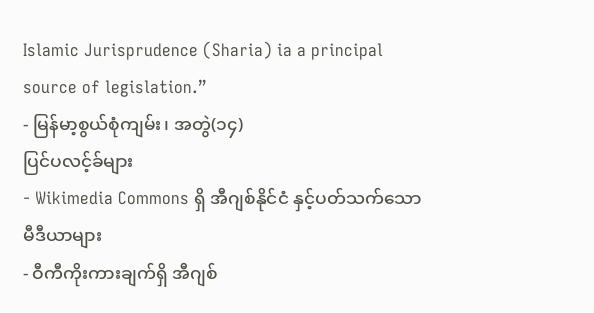Islamic Jurisprudence (Sharia) ia a principal source of legislation.”
- မြန်မာ့စွယ်စုံကျမ်း၊ အတွဲ(၁၄)
ပြင်ပလင့်ခ်များ
- Wikimedia Commons ရှိ အီဂျစ်နိုင်ငံ နှင့်ပတ်သက်သော မီဒီယာများ
- ဝီကီကိုးကားချက်ရှိ အီဂျစ်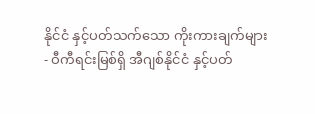နိုင်ငံ နှင့်ပတ်သက်သော ကိုးကားချက်များ
- ဝီကီရင်းမြစ်ရှိ အီဂျစ်နိုင်ငံ နှင့်ပတ်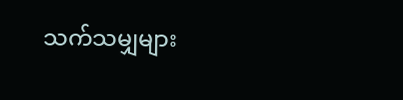သက်သမျှများ